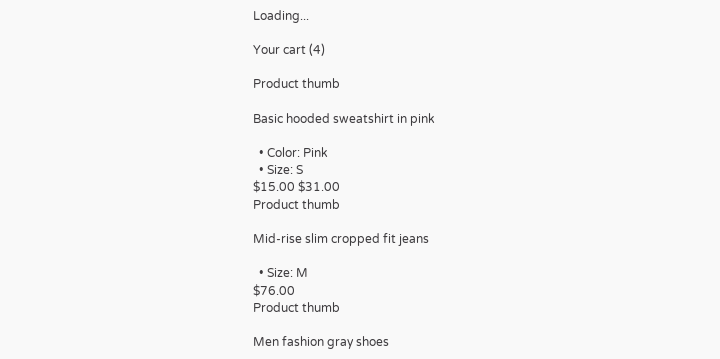Loading...

Your cart (4)

Product thumb

Basic hooded sweatshirt in pink

  • Color: Pink
  • Size: S
$15.00 $31.00
Product thumb

Mid-rise slim cropped fit jeans

  • Size: M
$76.00
Product thumb

Men fashion gray shoes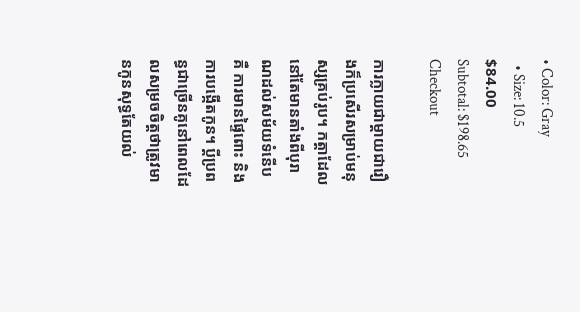• Color: Gray
  • Size: 10.5
$84.00
Subtotal: $198.65
Checkout

ការក្លាយជាម្តាយជារឿងក៏ប្រសើរសម្រាប់មនុស្សគ្រប់រូប។ កត្តាដែលនៅតែមានតាំងពីបុរាណដល់សម័យទំនើបគឺ ការមានផ្ទៃពោះ និងការបង្កើតកូន។ ប្តីប្រពន្ធជាច្រើនគូនៅពេលដែលសម្រចចិត្តថាត្រូវមានកូនសុទ្ធតែយល់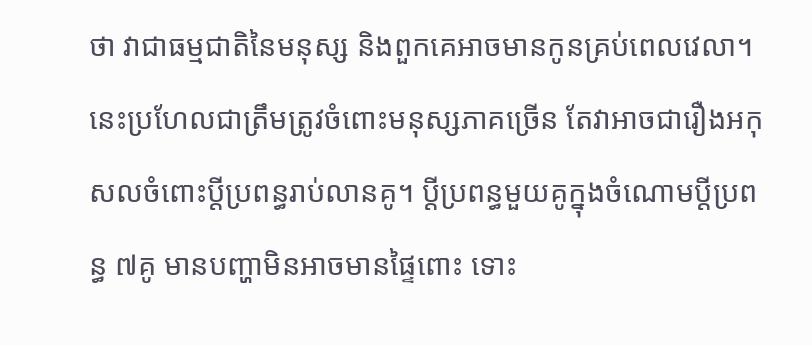ថា វាជាធម្មជាតិនៃមនុស្ស និងពួកគេអាចមានកូនគ្រប់ពេលវេលា។ នេះប្រហែលជាត្រឹមត្រូវចំពោះមនុស្សភាគច្រើន តែវាអាចជារឿងអកុសលចំពោះប្តីប្រពន្ធរាប់លានគូ។ ប្តីប្រពន្ធមួយគូក្នុងចំណោមប្តីប្រពន្ធ ៧គូ មានបញ្ហាមិនអាចមានផ្ទៃពោះ ទោះ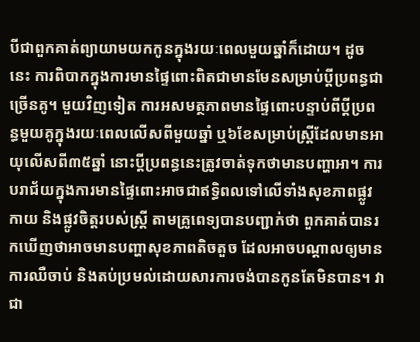បីជាពួកគាត់ព្យាយាមយកកូនក្នុងរយៈពេលមួយឆ្នាំក៏ដោយ។ ដូចនេះ ការពិបាកក្នុងការមានផ្ទៃពោះពិតជាមានមែនសម្រាប់ប្តីប្រពន្ធជាច្រើនគូ។ មួយវិញទៀត ការអសមត្ថភាពមានផ្ទៃពោះបន្ទាប់ពីប្តីប្រពន្ធមួយគូក្នុងរយៈពេលលើសពីមួយឆ្នាំ ឬ៦ខែសម្រាប់ស្ត្រីដែលមានអាយុលើសពី៣៥ឆ្នាំ នោះប្តីប្រពន្ធនេះត្រូវចាត់ទុកថាមានបញ្ហាអា។ ការបរាជ័យក្នុងការមានផ្ទៃពោះអាចជាឥទ្ធិពលទៅលើទាំងសុខភាពផ្លូវកាយ និងផ្លូវចិត្តរបស់ស្រ្តី តាមគ្រូពេទ្យបានបញ្ជាក់ថា ពួកគាត់បានរកឃើញថាអាចមានបញ្ហាសុខភាពតិចតួច ដែលអាចបណ្តាលឲ្យមានការឈឺចាប់ និងតប់ប្រមល់ដោយសារការចង់បានកូនតែមិនបាន។ វាជា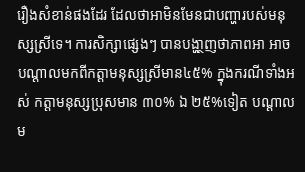រឿងសំខាន់ផងដែរ ដែលថាអាមិនមែនជាបញ្ហារបស់មនុស្សស្រីទេ។ ការសិក្សាផ្សេងៗ បានបង្ហា្ថញថាភាពអា អាចបណ្តាលមកពីកត្តាមនុស្សស្រីមាន៤៥% ក្នុងករណីទាំងអស់ កត្តាមនុស្សប្រុសមាន ៣០% ឯ ២៥%ទៀត បណ្តាលម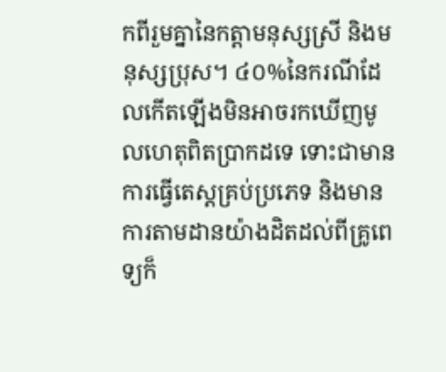កពីរួមគ្នានៃកត្តាមនុស្សស្រី និងមនុស្សប្រុស។ ៤០%នៃករណីដែលកើតឡើងមិនអាចរកឃើញមូលហេតុពិតប្រាកដទេ ទោះជាមានការធ្វើតេស្តគ្រប់ប្រភេទ និងមានការតាមដានយ៉ាងដិតដល់ពីគ្រូពេទ្យក៏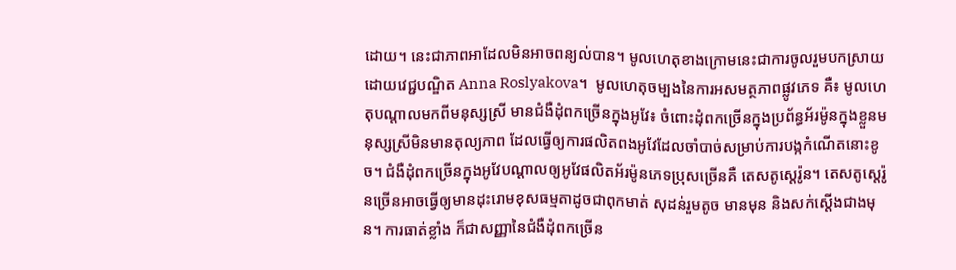ដោយ។ នេះជាភាពអាដែលមិនអាចពន្យល់បាន។ មូលហេតុខាងក្រោមនេះជាការចូលរួមបកស្រាយដោយវេជ្ជបណ្ឌិត Anna Roslyakova។  មូលហេតុចម្បងនៃការអសមត្ថភាពផ្លូវភេទ គឺ៖ មូលហេតុបណ្តាលមកពីមនុស្សស្រី មានជំងឺដុំពកច្រើនក្នុងអូវែ៖ ចំពោះដុំពកច្រើនក្នុងប្រព័ន្ធអ័រម៉ូនក្នុងខ្លួនមនុស្សស្រីមិនមានតុល្យភាព ដែលធ្វើឲ្យការផលិតពងអូវែដែលចាំបាច់សម្រាប់ការបង្កកំណើតនោះខូច។ ជំងឺដុំពកច្រើនក្នុងអូវែបណ្តាលឲ្យអូវែផលិតអ័រម៉ូនភេទប្រុសច្រើនគឺ តេសតូស្តេរ៉ូន។ តេសតូស្តេរ៉ូនច្រើនអាចធ្វើឲ្យមានដុះរោមខុសធម្មតាដូចជាពុកមាត់ សុដន់រួមតូច មានមុន និងសក់ស្តើងជាងមុន។ ការធាត់ខ្លាំង ក៏ជាសញ្ញានៃជំងឺដុំពកច្រើន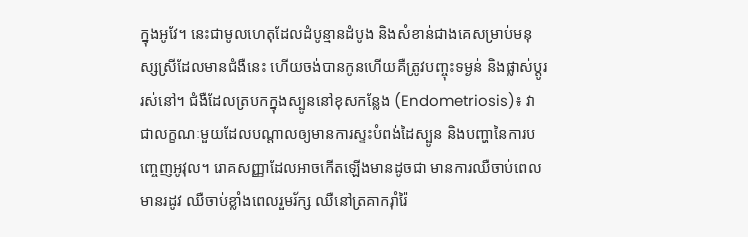ក្នុងអូវែ។ នេះជាមូលហេតុដែលដំបូន្មានដំបូង និងសំខាន់ជាងគេសម្រាប់មនុស្សស្រីដែលមានជំងឺនេះ ហើយចង់បានកូនហើយគឺត្រូវបញ្ចុះទម្ងន់ និងផ្លាស់ប្តូររស់នៅ។ ជំងឺដែលត្របកក្នុងស្បូននៅខុសកន្លែង (Endometriosis)៖ វាជាលក្ខណៈមួយដែលបណ្តាលឲ្យមានការស្ទះបំពង់ដៃស្បូន និងបញ្ហានៃការបញ្ចេញអូវុល។ រោគសញ្ញាដែលអាចកើតឡើងមានដូចជា មានការឈឺចាប់ពេលមានរដូវ ឈឺចាប់ខ្លាំងពេលរួមរ័ក្ស ឈឺនៅត្រគាករ៉ាំរ៉ៃ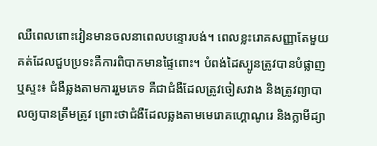ឈឺពេលពោះវៀនមានចលនាពេលបន្ទោរបង់។ ពេលខ្លះរោគសញ្ញាតែមួយគត់ដែលជួបប្រទះគឺការពិបាកមានផ្ទៃពោះ។ បំពង់ដៃស្បូនត្រូវបានបំផ្លាញ ឬស្ទះ៖ ជំងឺឆ្លងតាមការរួមភេទ គឺជាជំងឺដែលត្រូវចៀសវាង និងត្រូវព្យាបាលឲ្យបានត្រឹមត្រូវ ព្រោះថាជំងឺដែលឆ្លងតាមមេរោគហ្គោណូរេ និងក្លាមីដ្យា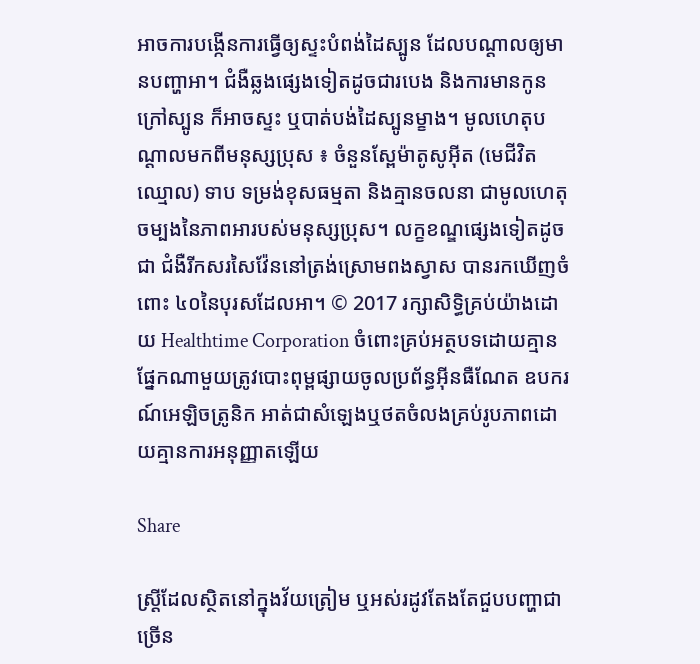អាចការបង្កើនការធ្វើឲ្យស្ទះបំពង់ដៃស្បូន ដែលបណ្តាលឲ្យមានបញ្ហាអា។ ជំងឺឆ្លងផ្សេងទៀតដូចជារបេង និងការមានកូនក្រៅស្បូន ក៏អាចស្ទះ ឬបាត់បង់ដៃស្បូនម្ខាង។ មូលហេតុបណ្តាលមកពីមនុស្សប្រុស ៖ ចំនួនស្ពែម៉ាតូសូអ៊ីត (មេជីវិតឈ្មោល) ទាប ទម្រង់ខុសធម្មតា និងគ្មានចលនា ជាមូលហេតុចម្បងនៃភាពអារបស់មនុស្សប្រុស។ លក្ខខណ្ឌផ្សេងទៀតដូចជា ជំងឺរីកសរសៃវ៉ែននៅត្រង់ស្រោមពងស្វាស បានរកឃើញចំពោះ ៤០នៃបុរសដែលអា។ © 2017 រក្សាសិទ្ធិគ្រប់យ៉ាងដោយ Healthtime Corporation ចំពោះគ្រប់អត្ថបទដោយគ្មានផ្នែកណាមួយត្រូវបោះពុម្ពផ្សាយចូលប្រព័ន្ធអ៊ីនធឺណែត ឧបករណ៍អេឡិចត្រូនិក អាត់ជាសំឡេងឬថតចំលងគ្រប់រូបភាពដោយគ្មានការអនុញ្ញាតឡើយ

Share

ស្ត្រីដែលស្ថិតនៅក្នុងវ័យត្រៀម ឬអស់រដូវតែងតែជួបបញ្ហាជាច្រើន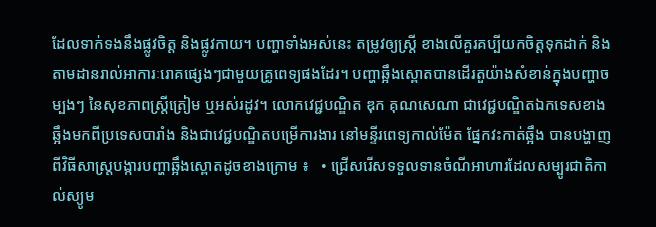ដែលទាក់ទងនឹងផ្លូវចិត្ត និងផ្លូវកាយ។ បញ្ហាទាំងអស់នេះ តម្រូវឲ្យស្ត្រី ខាងលើគួរគប្បីយកចិត្តទុកដាក់ និងតាមដានរាល់អាការៈរោគផ្សេងៗជាមួយគ្រូពេទ្យផងដែរ។ បញ្ហាឆ្អឹងស្ពោតបានដើរតួយ៉ាងសំខាន់ក្នុងបញ្ហាចម្បងៗ នៃសុខភាពស្ត្រីត្រៀម ឬអស់រដូវ។ លោកវេជ្ជបណ្ឌិត ឌុក គុណសេណា ជាវេជ្ជបណ្ឌិតឯកទេសខាងឆ្អឹងមកពីប្រទេសបារាំង និងជាវេជ្ជបណ្ឌិតបម្រើការងារ នៅមន្ទីរពេទ្យកាល់ម៉ែត ផ្នែកវះកាត់ឆ្អឹង បានបង្ហាញពីវិធីសាស្ត្របង្ការបញ្ហាឆ្អឹងស្ពោតដូចខាងក្រោម ៖   • ជ្រើសរើសទទួលទានចំណីអាហារដែលសម្បូរជាតិកាល់ស្យូម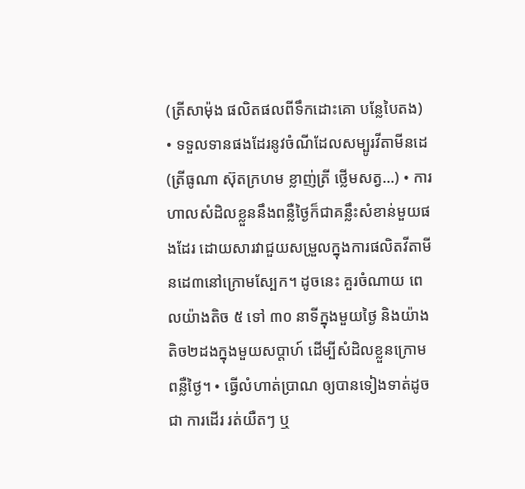(ត្រីសាម៉ុង ផលិតផលពីទឹកដោះគោ បន្លែបៃតង) • ទទួលទានផងដែរនូវចំណីដែលសម្បូរវីតាមីនដេ (ត្រីធូណា ស៊ុតក្រហម ខ្លាញ់ត្រី ថ្លើមសត្វ...) • ការហាលសំដិលខ្លួននឹងពន្លឺថ្ងៃក៏ជាគន្លឹះសំខាន់មួយផងដែរ ដោយសារវាជួយសម្រួលក្នុងការផលិតវីតាមីនដេ៣នៅក្រោមស្បែក។ ដូចនេះ គួរចំណាយ ពេលយ៉ាងតិច ៥ ទៅ ៣០ នាទីក្នុងមួយថ្ងៃ និងយ៉ាងតិច២ដងក្នុងមួយសប្តាហ៍ ដើម្បីសំដិលខ្លួនក្រោមពន្លឺថ្ងៃ។ • ធ្វើលំហាត់ប្រាណ ឲ្យបានទៀងទាត់ដូចជា ការដើរ រត់យឺតៗ ឬ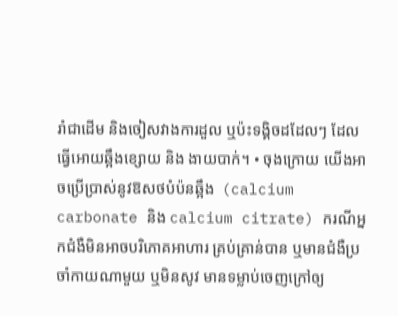រាំជាដើម និងចៀសវាងការដួល ឬប៉ះទង្គិចដដែលៗ ដែលធ្វើអោយឆ្អឹងខ្សោយ និង ងាយបាក់។ • ចុងក្រោយ យើងអាចប្រើប្រាស់នូវឱសថបំប៉នឆ្អឹង  (calcium carbonate និង calcium citrate) ករណីអ្នកជំងឺមិនអាចបរិភោគអាហារ គ្រប់គ្រាន់បាន ឬមានជំងឺប្រចាំកាយណាមួយ ឬមិនសូវ មានទម្លាប់ចេញក្រៅឲ្យ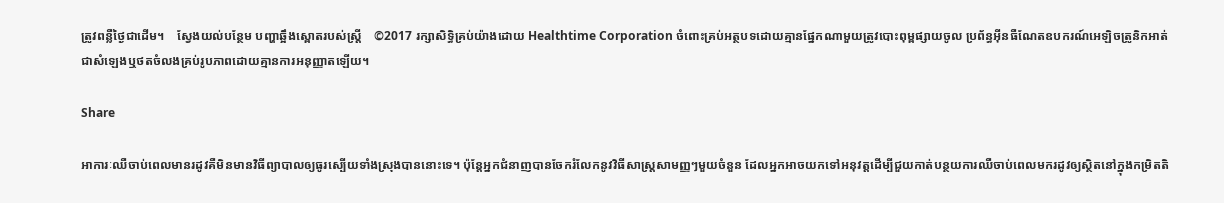ត្រូវពន្លឺថ្ងៃជាដើម។    ស្វែងយល់បន្ថែម បញ្ហាឆ្អឹងស្ពោតរបស់ស្រ្តី    ©2017 រក្សាសិទ្ធិគ្រប់យ៉ាងដោយ Healthtime Corporation ចំពោះគ្រប់អត្ថបទដោយគ្មានផ្នែកណាមួយត្រូវបោះពុម្ពផ្សាយចូល ប្រព័ន្ធអ៊ីនធឺណែតឧបករណ៍អេឡិចត្រូនិកអាត់ជាសំឡេងឬថតចំលងគ្រប់រូបភាពដោយគ្មានការអនុញ្ញាតឡើយ។

Share

អាការៈឈឺចាប់ពេលមានរដូវគឺមិនមានវិធីព្យាបាលឲ្យធូរស្បើយទាំងស្រុងបាននោះទេ។ ប៉ុន្តែអ្នកជំនាញបានចែករំលែកនូវវិធីសាស្រ្តសាមញ្ញៗមួយចំនួន ដែលអ្នកអាចយកទៅអនុវត្តដើម្បីជួយកាត់បន្ថយការឈឺចាប់ពេលមករដូវឲ្យស្ថិតនៅក្នុងកម្រិតតិ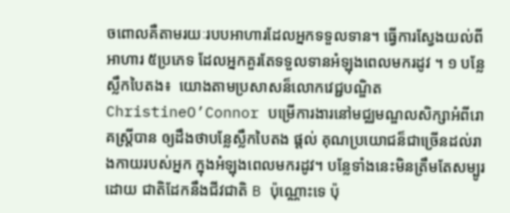ចពោលគឺតាមរយៈរបបអាហារដែលអ្នកទទួលទាន។ ធ្វើការស្វែងយល់ពីអាហារ ៥ប្រភេទ ដែលអ្នកគួរតែទទួលទានអំឡុងពេលមករដូវ ។ ១ បន្លែស្លឹកបៃតង៖  យោងតាមប្រសាសន៏លោកវេជ្ជបណ្ឌិត ChristineO’Connor បម្រើការងារនៅមជ្ឈមណ្ឌលសិក្សាអំពីរោគស្រ្តីបាន ឲ្យដឹងថាបន្លែស្លឹកបៃតង ផ្ដល់ គុណប្រយោជន៏ជាច្រើនដល់រាងកាយរបស់អ្នក ក្នុងអំឡុងពេលមករដូវ។ បន្លែទាំងនេះមិនត្រឹមតែសម្បូរដោយ ជាតិដែកនឹងជីវជាតិ B ប៉ុណ្ណោះទេ ប៉ុ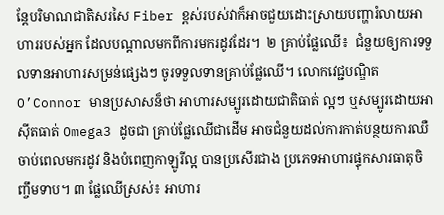ន្តែបរិមាណជាតិសរសៃ Fiber ខ្ពស់របស់វាក៏អាចជួយដោះស្រាយបញ្ហារំលាយអាហាររបស់អ្នក ដែលបណ្ដាលមកពីការមករដូវដែរ។  ២ គ្រាប់ផ្លែឈើ៖  ជំនួយឲ្យការទទួលទានអាហារសម្រន់ផ្សេងៗ ចូរទទួលទានគ្រាប់ផ្លែឈើ។ លោកវេជ្ជបណ្ឌិត O’Connor មានប្រសាសន៏ថា អាហារសម្បូរដោយជាតិធាត់ ល្អៗ ឬសម្បូរដោយអាស៊ីតធាត់ Omega3 ដូចជា គ្រាប់ផ្លែឈើជាដើម អាចជំនួយដល់ការកាត់បន្ថយការឈឺចាប់ពេលមករដូវ និងបំពេញកាឡូរីល្អ បានប្រសើរជាង ប្រភេទអាហារផ្ទុកសារធាតុចិញ្ចឹមទាប។ ៣ ផ្លែឈើស្រស់៖ អាហារ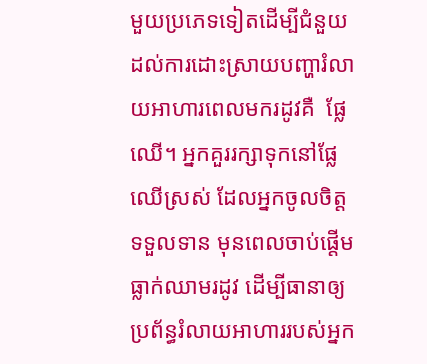មួយប្រភេទទៀតដើម្បីជំនួយដល់ការដោះស្រាយបញ្ហារំលាយអាហារពេលមករដូវគឺ  ផ្លែឈើ។ អ្នកគួររក្សាទុកនៅផ្លែឈើស្រស់ ដែលអ្នកចូលចិត្ត ទទួលទាន មុនពេលចាប់ផ្ដើមធ្លាក់ឈាមរដូវ ដើម្បីធានាឲ្យប្រព័ន្ធរំលាយអាហាររបស់អ្នក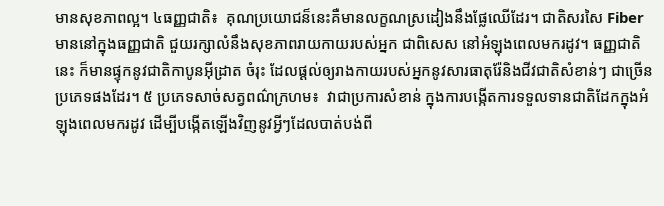មានសុខភាពល្អ។ ៤ធញ្ញជាតិ៖  គុណប្រយោជន៏នេះគឺមានលក្ខណស្រដៀងនឹងផ្លែឈើដែរ។ ជាតិសរសៃ Fiber មាននៅក្នុងធញ្ញជាតិ ជួយរក្សាលំនឹងសុខភាពរាយកាយរបស់អ្នក ជាពិសេស នៅអំឡុងពេលមករដូវ។ ធញ្ញជាតិនេះ ក៏មានផ្ទុកនូវជាតិកាបូនអ៊ីដ្រាត ចំរុះ ដែលផ្ដល់ឲ្យរាងកាយរបស់អ្នកនូវសារធាតុរ៉ែនិងជីវជាតិសំខាន់ៗ ជាច្រើនប្រភេទផងដែរ។ ៥ ប្រភេទសាច់សត្វពណ៌ក្រហម៖  វាជាប្រការសំខាន់ ក្នុងការបង្កើតការទទួលទានជាតិដែកក្នុងអំឡុងពេលមករដូវ ដើម្បីបង្កើតឡើងវិញនូវអ្វីៗដែលបាត់បង់ពី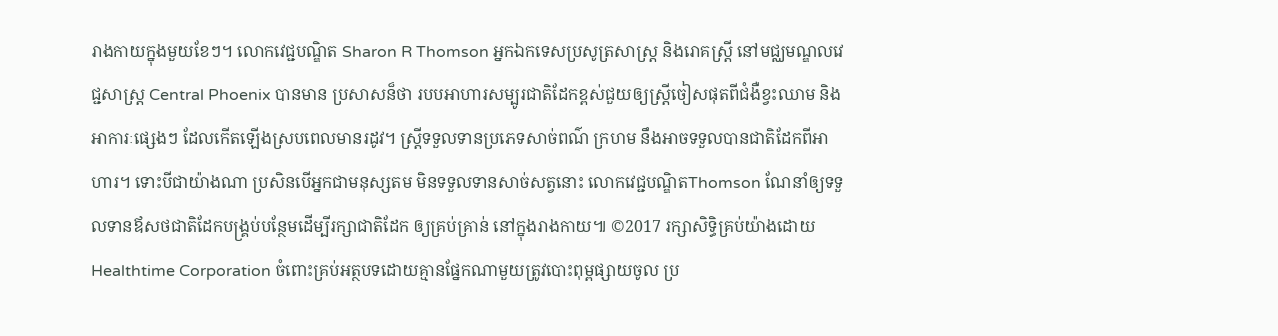រាងកាយក្នុងមួយខែៗ។ លោកវេជ្ជបណ្ឌិត Sharon R Thomson អ្នកឯកទេសប្រសូត្រសាស្ត្រ និងរោគស្ត្រី នៅមជ្ឈមណ្ឌលវេជ្ជសាស្ត្រ Central Phoenix បានមាន ប្រសាសន៏ថា របបអាហារសម្បូរជាតិដែកខ្ពស់ជួយឲ្យស្ត្រីចៀសផុតពីជំងឺខ្វះឈាម និងអាការៈផ្សេងៗ ដែលកើតឡើងស្របពេលមានរដូវ។ ស្ត្រីទទួលទានប្រភេទសាច់ពណ៌ ក្រហម នឹងអាចទទួលបានជាតិដែកពីអាហារ។ ទោះបីជាយ៉ាងណា ប្រសិនបើអ្នកជាមនុស្សតម មិនទទួលទានសាច់សត្វនោះ លោកវេជ្ជបណ្ឌិតThomson ណែនាំឲ្យទទួលទានឪសថជាតិដែកបង្គ្រប់បន្ថែមដើម្បីរក្សាជាតិដែក ឲ្យគ្រប់គ្រាន់ នៅក្នុងរាងកាយ៕ ©2017 រក្សាសិទ្ធិគ្រប់យ៉ាងដោយ Healthtime Corporation ចំពោះគ្រប់អត្ថបទដោយគ្មានផ្នែកណាមួយត្រូវបោះពុម្ពផ្សាយចូល ប្រ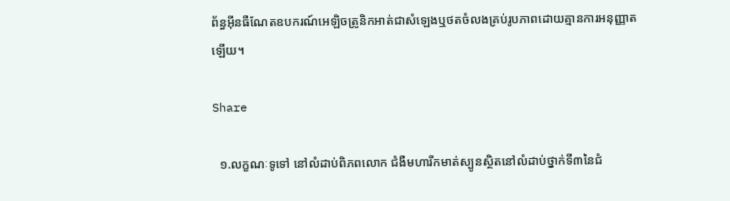ព័ន្ធអ៊ីនធឺណែតឧបករណ៍អេឡិចត្រូនិកអាត់ជាសំឡេងឬថតចំលងគ្រប់រូបភាពដោយគ្មានការអនុញ្ញាតឡើយ។

Share

  ១.លក្ខណៈទូទៅ នៅលំដាប់ពិភពលោក ជំងឺមហារីកមាត់ស្បូនស្ថិតនៅលំដាប់ថ្នាក់ទី៣នៃជំ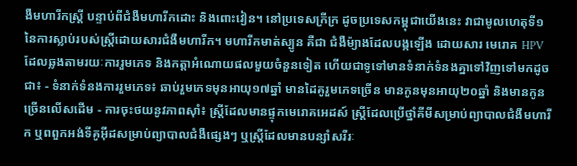ងឺមហារីកស្ត្រី បន្ទាប់ពីជំងឺមហារីកដោះ និងពោះវៀន។ នៅប្រទេសក្រីក្រ ដូចប្រទេសកម្ពុជាយើងនេះ វាជាមូលហេតុទី១នៃការស្លាប់របស់ស្រ្តីដោយសារជំងឺមហារីក។ មហារីកមាត់ស្បូន គឺជា ជំងឺម៉្យាងដែលបង្កឡើង ដោយសារ មេរោគ HPV ដែលឆ្លងតាមរយៈការរួមភេទ និងកត្តាអំណោយផលមួយចំនួនទៀត ហើយជាទូទៅមានទំនាក់ទំនងគ្នាទៅវិញទៅមកដូចជា៖ - ទំនាក់ទំនងការរួមភេទ៖ ឆាប់រួមភេទមុនអាយុ១៧ឆ្នាំ មានដៃគូរួមភេទច្រើន មានកូនមុនអាយុ២០ឆ្នាំ និងមានកូនច្រើនលើសដើម - ការចុះថយនូវភាពស៊ាំ៖ ស្ត្រីដែលមានផ្ទុកមេរោគអេដស៍ ស្ត្រីដែលប្រើថ្នាំគីមីសម្រាប់ព្យាបាលជំងឺមហារីក ឬពពួកអង់ទីគូអ៊ីដសម្រាប់ព្យាបាលជំងឺផ្សេងៗ ឬស្ត្រីដែលមានបន្សាំសរីរៈ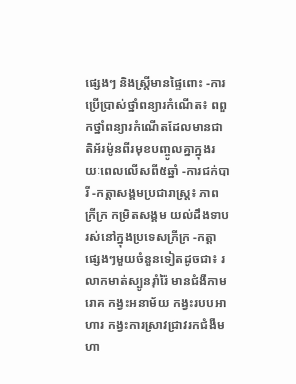ផ្សេងៗ និងស្រ្តីមានផ្ទៃពោះ -ការប្រើប្រាស់ថ្នាំពន្យារកំណើត៖ ពពួកថ្នាំពន្យារកំណើតដែលមានជាតិអ័រម៉ូនពីរមុខបញ្ចូលគ្នាក្នុងរយៈពេលលើសពី៥ឆ្នាំ -ការជក់បារី -កត្តាសង្គមប្រជារាស្ត្រ៖ ភាពក្រីក្រ កម្រិតសង្គម យល់ដឹងទាបរស់នៅក្នុងប្រទេសក្រីក្រ -កត្តាផ្សេងៗមួយចំនួនទៀតដូចជា៖ រលាកមាត់ស្បូនរ៉ាំរ៉ៃ មានជំងឺកាមរោគ កង្វះអនាម័យ កង្វះរបបអាហារ កង្វះការស្រាវជ្រាវរកជំងឺមហា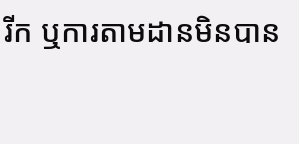រីក ឬការតាមដានមិនបាន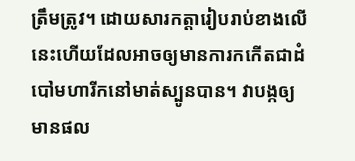ត្រឹមត្រូវ។ ដោយសារកត្តារៀបរាប់ខាងលើនេះហើយដែលអាចឲ្យមានការកកើតជាដំបៅមហារីកនៅមាត់ស្បូនបាន។ វាបង្កឲ្យមានផល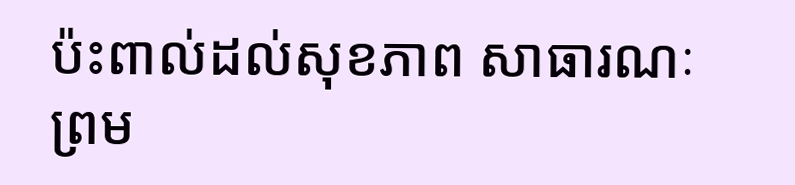ប៉ះពាល់ដល់សុខភាព សាធារណៈ ព្រម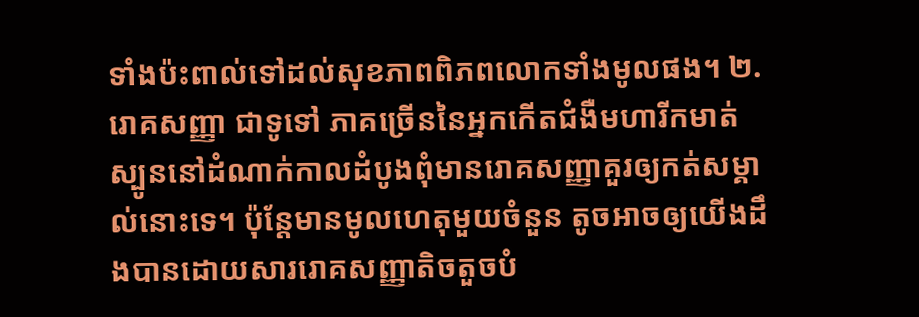ទាំងប៉ះពាល់ទៅដល់សុខភាពពិភពលោកទាំងមូលផង។ ២.រោគសញ្ញា ជាទូទៅ ភាគច្រើននៃអ្នកកើតជំងឺមហារីកមាត់ស្បូននៅដំណាក់កាលដំបូងពុំមានរោគសញ្ញាគួរឲ្យកត់សម្គាល់នោះទេ។ ប៉ុន្តែមានមូលហេតុមួយចំនួន តូចអាចឲ្យយើងដឹងបានដោយសាររោគសញ្ញាតិចតួចបំ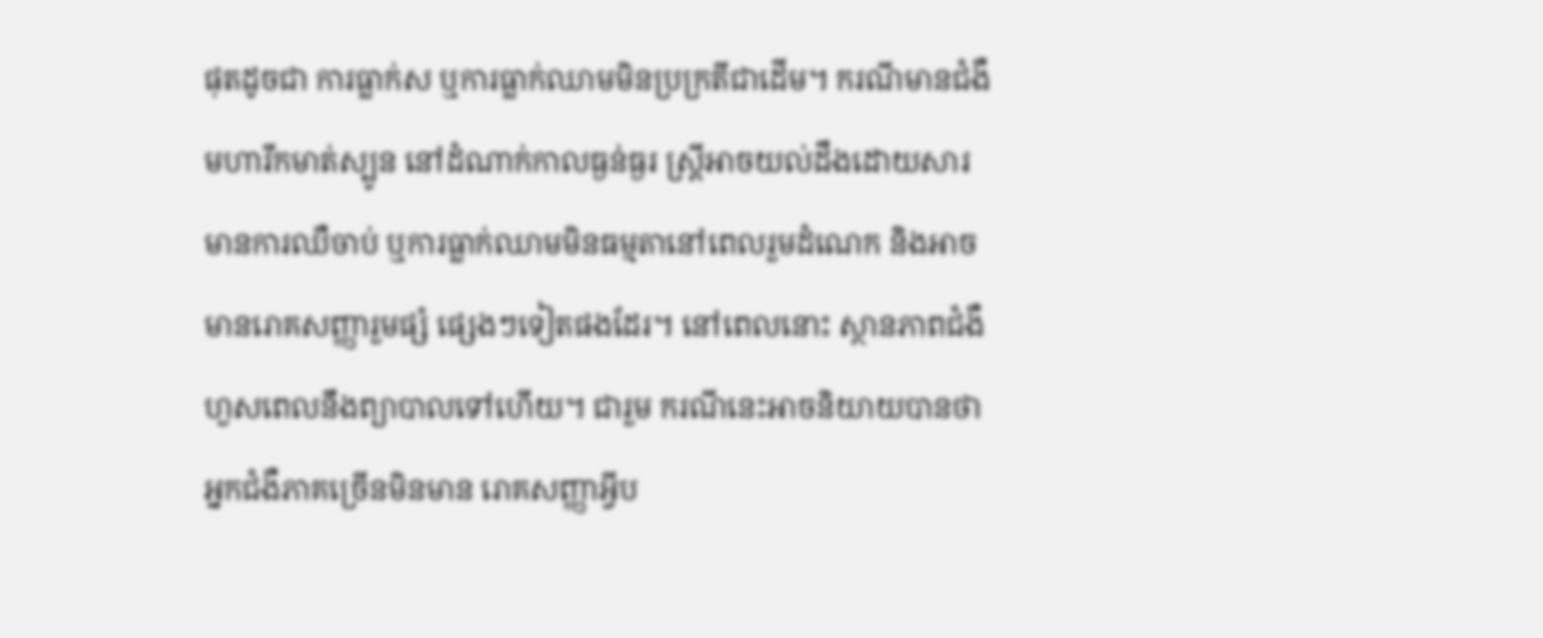ផុតដូចជា ការធ្លាក់ស ឬការធ្លាក់ឈាមមិនប្រក្រតីជាដើម។ ករណីមានជំងឺមហារីកមាត់ស្បូន នៅដំណាក់កាលធ្ងន់ធ្ងរ ស្រ្តីអាចយល់ដឹងដោយសារមានការឈឺចាប់ ឬការធ្លាក់ឈាមមិនធម្មតានៅពេលរួមដំណេក និងអាចមានរោគសញ្ញារួមផ្សំ ផ្សេងៗទៀតផងដែរ។ នៅពេលនោះ ស្ថានភាពជំងឺហួសពេលនឹងព្យាបាលទៅហើយ។ ជារួម ករណីនេះអាចនិយាយបានថា អ្នកជំងឺភាគច្រើនមិនមាន រោគសញ្ញាអ្វីប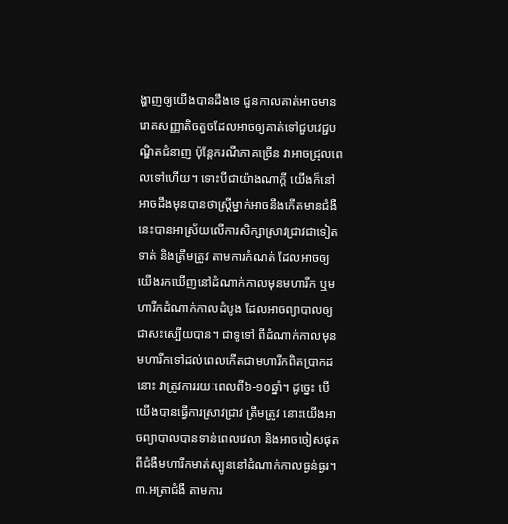ង្ហាញឲ្យយើងបានដឹងទេ ជួនកាលគាត់អាចមានរោគសញ្ញាតិចតួចដែលអាចឲ្យគាត់ទៅជួបវេជ្ជបណ្ឌិតជំនាញ ប៉ុន្តែករណីភាគច្រើន វាអាចជ្រុលពេលទៅហើយ។ ទោះបីជាយ៉ាងណាក្តី យើងក៏នៅអាចដឹងមុនបានថាស្ត្រីម្នាក់អាចនឹងកើតមានជំងឺនេះបានអាស្រ័យលើការសិក្សាស្រាវជ្រាវជាទៀតទាត់ និងត្រឹមត្រូវ តាមការកំណត់ ដែលអាចឲ្យយើងរកឃើញនៅដំណាក់កាលមុនមហារីក ឬមហារីកដំណាក់កាលដំបូង ដែលអាចព្យាបាលឲ្យជាសះស្បើយបាន។ ជាទូទៅ ពីដំណាក់កាលមុនមហារីកទៅដល់ពេលកើតជាមហារីកពិតប្រាកដនោះ វាត្រូវការរយៈពេលពី៦-១០ឆ្នាំ។ ដូច្នេះ បើយើងបានធ្វើការស្រាវជ្រាវ ត្រឹមត្រូវ នោះយើងអាចព្យាបាលបានទាន់ពេលវេលា និងអាចចៀសផុតពីជំងឺមហារីកមាត់ស្បូននៅដំណាក់កាលធ្ងន់ធ្ងរ។ ៣.អត្រាជំងឺ តាមការ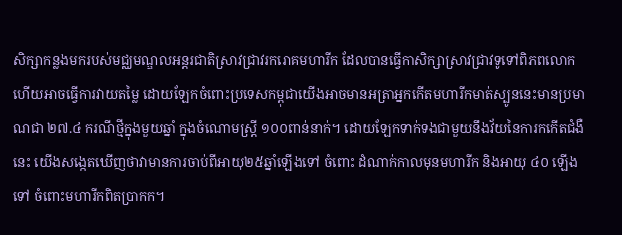សិក្សាកន្លងមករបស់មជ្ឈមណ្ឌលអន្តរជាតិស្រាវជ្រាវរករោគមហារីក ដែលបានធ្វើកាសិក្សាស្រាវជ្រាវទូទៅពិភពលោកហើយអាចធ្វើការវាយតម្លៃ ដោយឡែកចំពោះប្រទេសកម្ពុជាយើងអាចមានអត្រាអ្នកកើតមហារីកមាត់ស្បូននេះមានប្រមាណជា ២៧.៤ ករណីថ្មីក្នុងមួយឆ្នាំ ក្នុងចំណោមស្រ្តី ១០០ពាន់នាក់។ ដោយឡែកទាក់ទងជាមួយនឹងវ័យនៃការកកើតជំងឺនេះ យើងសង្កេតឃើញថាវាមានការចាប់ពីអាយុ២៥ឆ្នាំឡើងទៅ ចំពោះ ដំណាក់កាលមុនមហារីក និងអាយុ ៤០ ឡើងទៅ ចំពោះមហារីកពិតប្រាកក។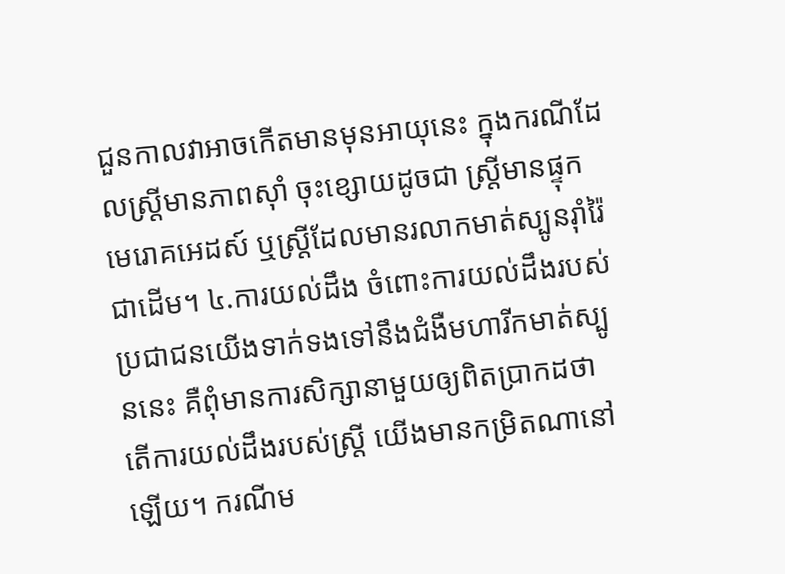ជួនកាលវាអាចកើតមានមុនអាយុនេះ ក្នុងករណីដែលស្រ្តីមានភាពស៊ាំ ចុះខ្សោយដូចជា ស្រ្តីមានផ្ទុកមេរោគអេដស៍ ឬស្ត្រីដែលមានរលាកមាត់ស្បូនរ៉ាំរ៉ៃជាដើម។ ៤.ការយល់ដឹង ចំពោះការយល់ដឹងរបស់ប្រជាជនយើងទាក់ទងទៅនឹងជំងឺមហារីកមាត់ស្បូននេះ គឺពុំមានការសិក្សានាមួយឲ្យពិតប្រាកដថា តើការយល់ដឹងរបស់ស្រ្តី យើងមានកម្រិតណានៅឡើយ។ ករណីម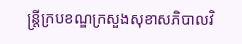ន្ត្រីក្របខណ្ឌក្រសួងសុខាសភិបាលវិ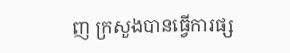ញ ក្រសួងបានធ្វើការផ្ស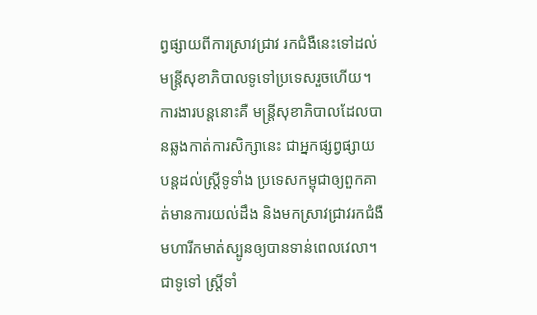ព្វផ្សាយពីការស្រាវជ្រាវ រកជំងឺនេះទៅដល់ មន្ត្រីសុខាភិបាលទូទៅប្រទេសរួចហើយ។ ការងារបន្តនោះគឺ មន្រ្តីសុខាភិបាលដែលបានឆ្លងកាត់ការសិក្សានេះ ជាអ្នកផ្សព្វផ្សាយ បន្តដល់ស្រ្តីទូទាំង ប្រទេសកម្ពុជាឲ្យពួកគាត់មានការយល់ដឹង និងមកស្រាវជ្រាវរកជំងឺមហារីកមាត់ស្បូនឲ្យបានទាន់ពេលវេលា។ ជាទូទៅ ស្ត្រីទាំ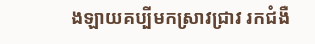ងឡាយគប្បីមកស្រាវជ្រាវ រកជំងឺ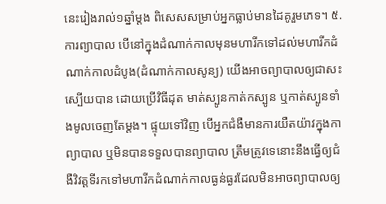នេះរៀងរាល់១ឆ្នាំម្តង ពិសេសសម្រាប់អ្នកធ្លាប់មានដៃគូរួមភេទ។ ៥.ការព្យាបាល បើនៅក្នុងដំណាក់កាលមុនមហារីកទៅដល់មហារីកដំណាក់កាលដំបូង(ដំណាក់កាលសូន្យ) យើងអាចព្យាបាលឲ្យជាសះស្បើយបាន ដោយប្រើវិធីដុត មាត់ស្បូនកាត់កស្បូន ឬកាត់ស្បូនទាំងមូលចេញតែម្តង។ ផ្ទុយទៅវិញ បើអ្នកជំងឺមានការយឺតយ៉ាវក្នុងកាព្យាបាល ឬមិនបានទទួលបានព្យាបាល ត្រឹមត្រូវទេនោះនឹងធ្វើឲ្យជំងឺវិវត្តទីរកទៅមហារីកដំណាក់កាលធ្ងន់ធ្ងរដែលមិនអាចព្យាបាលឲ្យ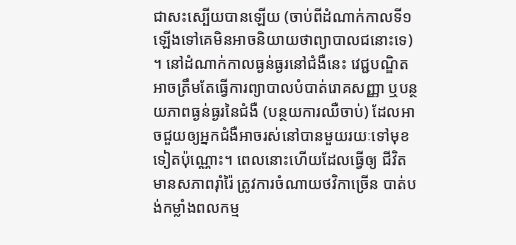ជាសះស្បើយបានឡើយ (ចាប់ពីដំណាក់កាលទី១ ឡើងទៅគេមិនអាចនិយាយថាព្យាបាលជនោះទេ) ។ នៅដំណាក់កាលធ្ងន់ធ្ងរនៅជំងឺនេះ វេជ្ជបណ្ឌិតអាចត្រឹមតែធ្វើការព្យាបាលបំបាត់រោគសញ្ញា ឬបន្ថយភាពធ្ងន់ធ្ងរនៃជំងឺ (បន្ថយការឈឺចាប់) ដែលអាចជួយឲ្យអ្នកជំងឺអាចរស់នៅបានមួយរយៈទៅមុខទៀតប៉ុណ្ណោះ។ ពេលនោះហើយដែលធ្វើឲ្យ ជីវិតមានសភាពរ៉ាំរ៉ៃ ត្រូវការចំណាយថវិកាច្រើន បាត់បង់កម្លាំងពលកម្ម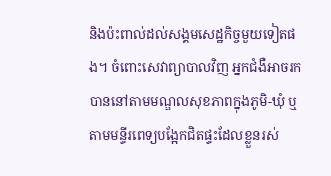និងប៉ះពាល់ដល់សង្គមសេដ្ឋកិច្ចមួយទៀតផង។ ចំពោះសេវាព្យាបាលវិញ អ្នកជំងឺអាចរកបាននៅតាមមណ្ឌលសុខភាពក្នុងភូមិ-ឃុំ ឬតាមមន្ទីរពេទ្យបង្អែកជិតផ្ទះដែលខ្លួនរស់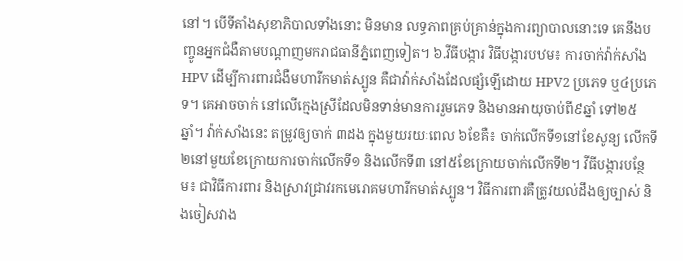នៅ។ បើទីតាំងសុខាភិបាលទាំងនោះ មិនមាន លទ្ធភាពគ្រប់គ្រាន់ក្នុងការព្យាបាលនោះទេ គេនឹងបញ្ចូនអ្នកជំងឺតាមបណ្តាញមករាជធានីភ្នំពេញទៀត។ ៦.វីធីបង្ការ វិធីបង្ការបឋម៖ ការចាក់វ៉ាក់សាំង HPV ដើម្បីការពារជំងឺមហារីកមាត់ស្បូន គឺជាវ៉ាក់សាំងដែលផ្សំឡើដោយ HPV2 ប្រភេទ ឬ៤ប្រភេទ។ គេអាចចាក់ នៅលើក្មេងស្រីដែលមិនទាន់មានការរួមភេទ និងមានអាយុចាប់ពី៩ឆ្នាំ ទៅ២៥ឆ្នាំ។ វ៉ាក់សាំងនេះ តម្រូវឲ្យចាក់ ៣ដង ក្នុងមួយរយៈពេល ៦ខែគឺ៖ ចាក់លើកទី១នៅខែសូន្យ លើកទី២នៅមួយខែក្រោយការចាក់លើកទី១ និងលើកទី៣ នៅ៥ខែក្រោយចាក់លើកទី២។ វីធីបង្ការបន្ថែម៖ ជាវិធីការពារ និងស្រាវជ្រាវរកមេរោគមហារីកមាត់ស្បូន។ វិធីការពារគឺត្រូវយល់ដឹងឲ្យច្បាស់ និងចៀសវាង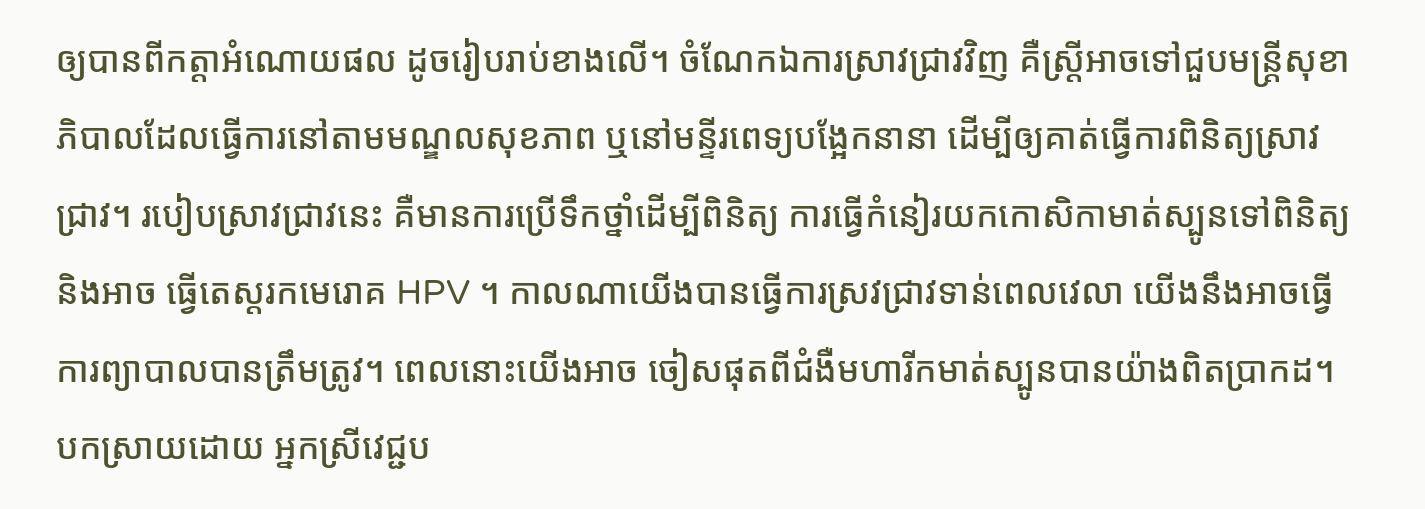ឲ្យបានពីកត្តាអំណោយផល ដូចរៀបរាប់ខាងលើ។ ចំណែកឯការស្រាវជ្រាវវិញ គឺស្រ្តីអាចទៅជួបមន្ត្រីសុខាភិបាលដែលធ្វើការនៅតាមមណ្ឌលសុខភាព ឬនៅមន្ទីរពេទ្យបង្អែកនានា ដើម្បីឲ្យគាត់ធ្វើការពិនិត្យស្រាវជ្រាវ។ របៀបស្រាវជ្រាវនេះ គឺមានការប្រើទឹកថ្នាំដើម្បីពិនិត្យ ការធ្វើកំនៀរយកកោសិកាមាត់ស្បូនទៅពិនិត្យ និងអាច ធ្វើតេស្តរកមេរោគ HPV ។ កាលណាយើងបានធ្វើការស្រវជ្រាវទាន់ពេលវេលា យើងនឹងអាចធ្វើការព្យាបាលបានត្រឹមត្រូវ។ ពេលនោះយើងអាច ចៀសផុតពីជំងឺមហារីកមាត់ស្បូនបានយ៉ាងពិតប្រាកដ។   បកស្រាយដោយ អ្នកស្រីវេជ្ជប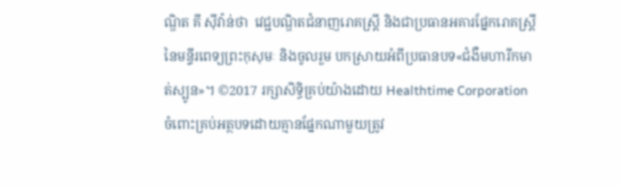ណ្ឌិត គី ស៊ីវ៉ាន់ថា  វេជ្ជបណ្ឌិតជំនាញរោគស្រ្តី និងជាប្រធានអគារផ្នែករោគស្រ្តីនៃមន្ទីរពេទ្យព្រះកុសុមៈ និងចូលរួម បកស្រាយអំពីប្រធានបទ«ជំងឺមហារីកមាត់ស្បូន»។ ©2017 រក្សាសិទ្ធិគ្រប់យ៉ាងដោយ Healthtime Corporation ចំពោះគ្រប់អត្ថបទដោយគ្មានផ្នែកណាមួយត្រូវ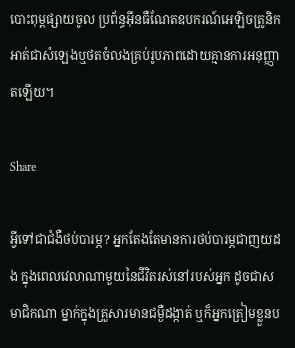បោះពុម្ពផ្សាយចូល ប្រព័ន្ធអ៊ីនធឺណែតឧបករណ៍អេឡិចត្រូនិកអាត់ជាសំឡេងឬថតចំលងគ្រប់រូបភាពដោយគ្មានការអនុញ្ញាតឡើយ។

Share

អ្វីទៅជាជំងឺថប់បារម្ភ? អ្នកតែងតែមានការថប់បារម្ភជាញយដង ក្នុងពេលវេលាណាមួយនៃជីវិតរស់នៅរបស់អ្នក ដូចជាសមាជិកណា ម្នាក់ក្នុងគ្រួសារមានជម្ងឺដង្កាត់ ឬក៏អ្នកត្រៀមខ្លួនប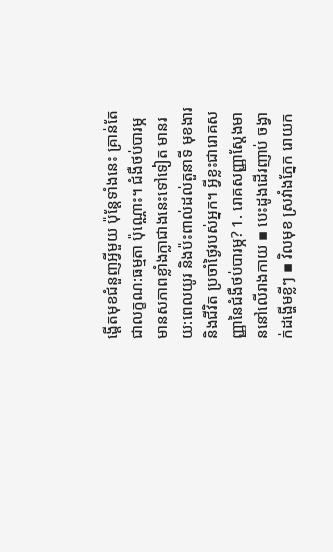ង្តើតមុខជំនួញអ្វីមួយ ប៉ុន្តែទាំងនេះ គ្រាន់តែជាលក្ខណ:ធម្មតា ប៉ុណ្ណោះ។ ជំងឺថប់បារម្ភមានសភាពខ្លាំងក្លាជាងនេះទៅទៀត មានរយ:ពេលយូរ និងប៉ះពាល់ដល់តួនាទី មុខងារ និងជីវិត ប្រចាំថ្ងៃរបស់អ្នក។ អ្វីខ្លះជារោគសញ្ញានៃជំងឺថប់បារម្ភ? 1. រោគសញ្ញាស្តែងមាននៅលើរាងកាយ ▪ បេះដូងដើរញាប់ ចង្វាក់ដង្ហើមខ្លីៗ ▪ វិលមុខ ស្រវាំងភ្នែក រោយក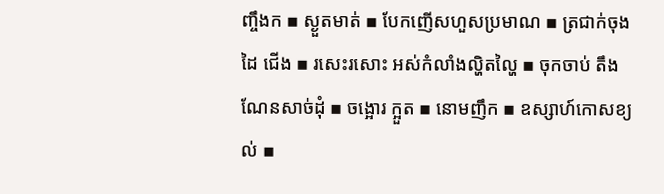ញ្ចឹងក ▪ ស្ងួតមាត់ ▪ បែកញើសហួសប្រមាណ ▪ ត្រជាក់ចុងដៃ ជើង ▪ រសេះរសោះ អស់កំលាំងល្ហិតល្ហៃ ▪ ចុកចាប់ តឹងណែនសាច់ដុំ ▪ ចង្អោរ ក្អួត ▪ នោមញឹក ▪ ឧស្សាហ៍កោសខ្យល់ ▪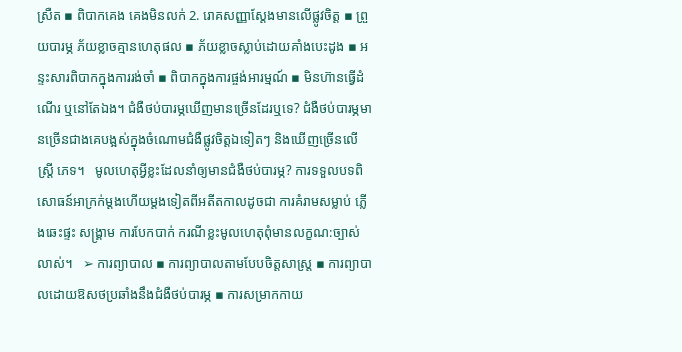ស្រឺត ▪ ពិបាកគេង គេងមិនលក់ 2. រោគសញ្ញាស្តែងមានលើផ្លូវចិត្ត ▪ ព្រួយបារម្ភ ភ័យខ្លាចគ្មានហេតុផល ▪ ភ័យខ្លាចស្លាប់ដោយគាំងបេះដូង ▪ អន្ទះសារពិបាកក្នុងការរង់ចាំ ▪ ពិបាកក្នុងការផ្ចង់អារម្មណ៍ ▪ មិនហ៊ានធ្វើដំណើរ ឬនៅតែឯង។ ជំងឺថប់បារម្ភឃើញមានច្រើនដែរឬទេ? ជំងឺថប់បារម្ភមានច្រើនជាងគេបង្អស់ក្នុងចំណោមជំងឺផ្លូវចិត្តឯទៀតៗ និងឃើញច្រើនលើស្រ្តី ភេទ។   មូលហេតុអ្វីខ្លះដែលនាំឲ្យមានជំងឺថប់បារម្ភ? ការទទួលបទពិសោធន៍អាក្រក់ម្តងហើយម្តងទៀតពីអតីតកាលដូចជា ការគំរាមសម្លាប់ ភ្លើងឆេះផ្ទះ សង្គ្រាម ការបែកបាក់ ករណីខ្លះមូលហេតុពុំមានលក្ខណ:ច្បាស់លាស់។   ➢ ការព្យាបាល ▪ ការព្យាបាលតាមបែបចិត្តសាស្រ្ត ▪ ការព្យាបាលដោយឱសថប្រឆាំងនឹងជំងឺថប់បារម្ភ ▪ ការសម្រាកកាយ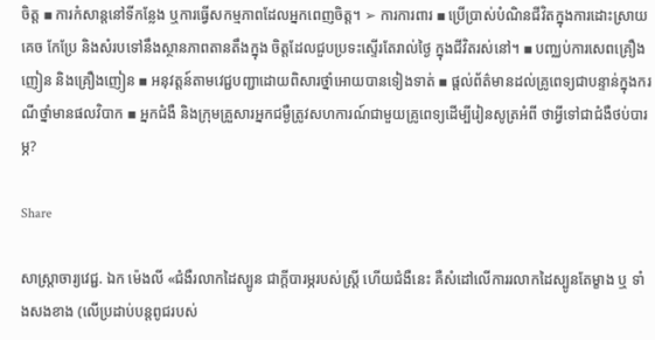ចិត្ត ▪ ការកំសាន្តនៅទីកន្លែង ឬការធ្វើសកម្មភាពដែលអ្នកពេញចិត្ត។ ➢ ការការពារ ▪ ប្រើប្រាស់បំណិនជីវិតក្នុងការដោះស្រាយ គេច កែប្រែ និងសំរបទៅនឹងស្ថានភាពតានតឹងក្នុង ចិត្តដែលជួបប្រទះស្ទើរតែរាល់ថ្ងៃ ក្នុងជីវិតរស់នៅ។ ▪ បញ្ឈប់ការសេពគ្រឿងញៀន និងគ្រឿងញៀន ▪ អនុវត្តន៍តាមវេជ្ជបញ្ជាដោយពិសារថ្នាំអោយបានទៀងទាត់ ▪ ផ្តល់ព័ត៌មានដល់គ្រូពេទ្យជាបន្ទាន់ក្នុងករណីថ្នាំមានផលវិបាក ▪ អ្នកជំងឺ និងក្រុមគ្រួសារអ្នកជម្ងឺត្រូវសហការណ៍ជាមួយគ្រូពេទ្យដើម្បីរៀនសូត្រអំពី ថាអ្វីទៅជាជំងឺថប់បារម្ភ?

Share

សាស្រ្តាចារ្យវេជ្ជ. ឯក ម៉េងលី «ជំងឺរលាកដៃស្បូន ជាក្តីបារម្ភរបស់ស្រ្តី ហើយជំងឺនេះ គឺសំដៅលើការរលាកដៃស្បូនតែម្ខាង ឬ ទាំងសងខាង (លើប្រដាប់បន្តពូជរបស់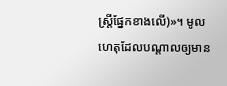ស្រ្តីផ្នែកខាងលើ)»។ មូលហេតុដែលបណ្តាលឲ្យមាន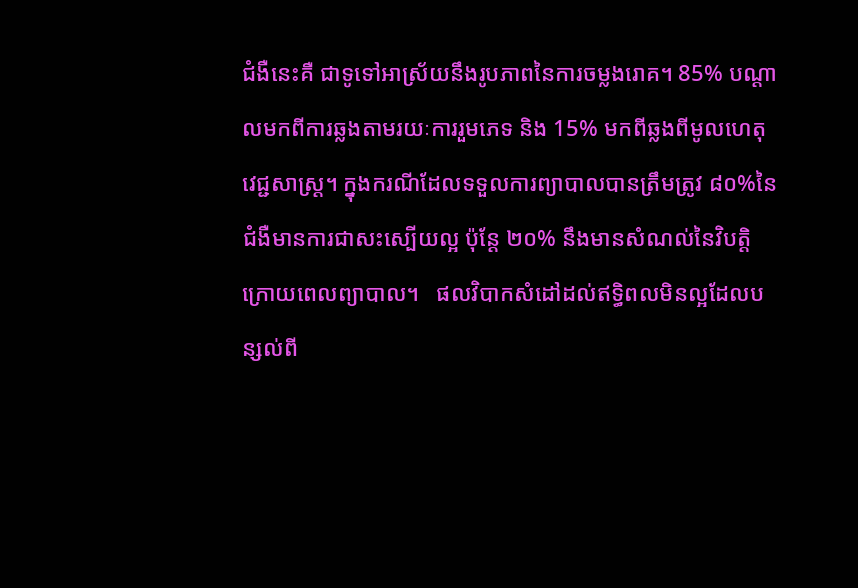ជំងឺនេះគឺ ជាទូទៅអាស្រ័យនឹងរូបភាពនៃការចម្លងរោគ។ 85% បណ្តាលមកពីការឆ្លងតាមរយៈការរួមភេទ និង 15% មកពីឆ្លងពីមូលហេតុវេជ្ជសាស្រ្ត។ ក្នុងករណីដែលទទួលការព្យាបាលបានត្រឹមត្រូវ ៨០%នៃជំងឺមានការជាសះស្បើយល្អ ប៉ុន្តែ ២០% នឹងមានសំណល់នៃវិបត្តិក្រោយពេលព្យាបាល។   ផលវិបាកសំដៅដល់ឥទ្ធិពលមិនល្អដែលបន្សល់ពី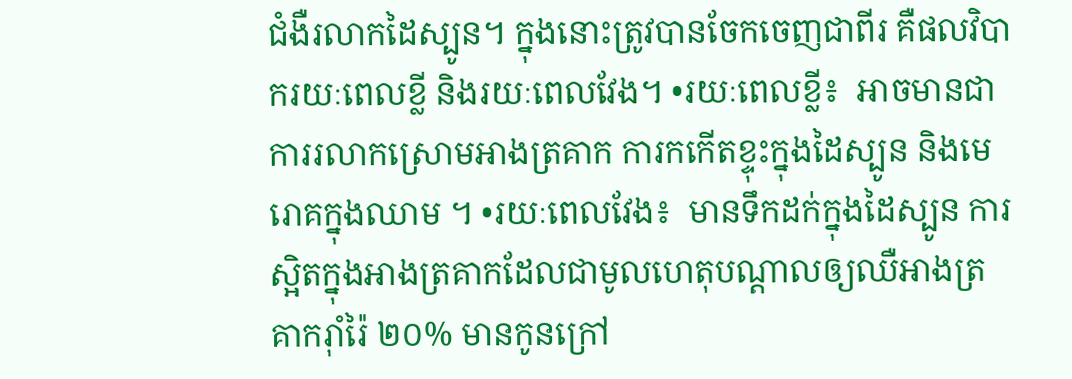ជំងឺរលាកដៃស្បូន។ ក្នុងនោះត្រូវបានចែកចេញជាពីរ គឺផលវិបាករយៈពេលខ្លី និងរយៈពេលវែង។ •រយៈពេលខ្លី៖  អាចមានជា ការរលាកស្រោមអាងត្រគាក ការកកើតខ្ទុះក្នុងដៃស្បូន និងមេរោគក្នុងឈាម ។ •រយៈពេលវែង៖  មានទឹកដក់ក្នុងដៃស្បូន ការស្អិតក្នុងអាងត្រគាកដែលជាមូលហេតុបណ្តាលឲ្យឈឺអាងត្រគាករ៉ាំរ៉ៃ ២០% មានកូនក្រៅ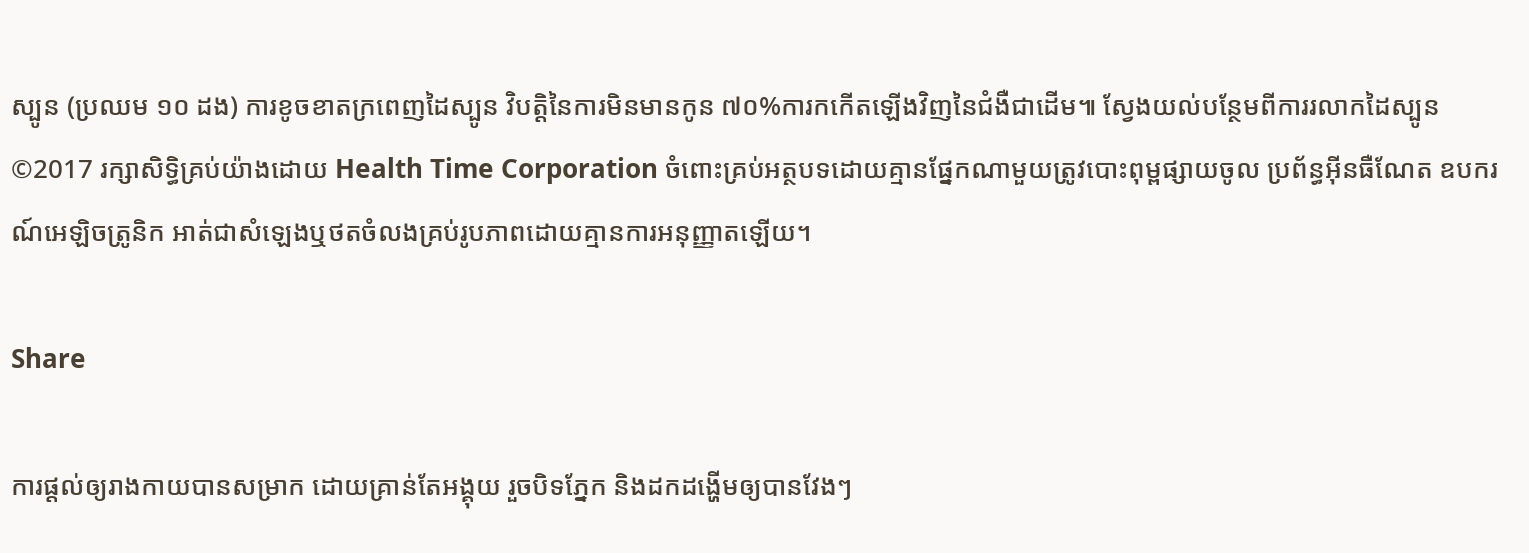ស្បូន (ប្រឈម ១០ ដង) ការខូចខាតក្រពេញដៃស្បូន វិបត្តិនៃការមិនមានកូន ៧០%ការកកើតឡើងវិញនៃជំងឺជាដើម៕ ស្វែងយល់បន្ថែមពីការរលាកដៃស្បូន ©2017 រក្សាសិទ្ធិគ្រប់យ៉ាងដោយ Health Time Corporation ចំពោះគ្រប់អត្ថបទដោយគ្មានផ្នែកណាមួយត្រូវបោះពុម្ពផ្សាយចូល ប្រព័ន្ធអ៊ីនធឺណែត ឧបករណ៍អេឡិចត្រូនិក អាត់ជាសំឡេងឬថតចំលងគ្រប់រូបភាពដោយគ្មានការអនុញ្ញាតឡើយ។

Share

ការផ្តល់ឲ្យរាងកាយបានសម្រាក ដោយគ្រាន់តែអង្គុយ រួចបិទភ្នែក និងដកដង្ហើមឲ្យបានវែងៗ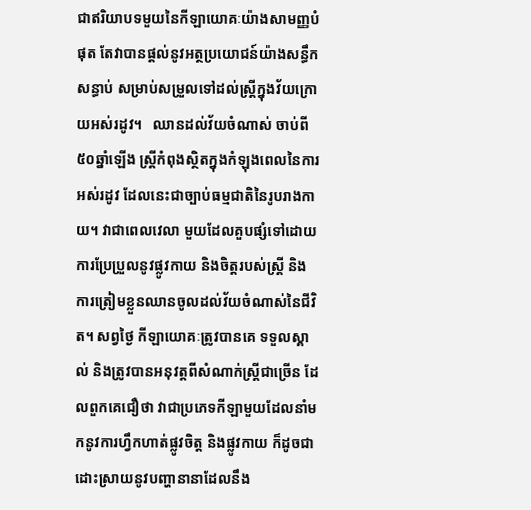ជាឥរិយាបទមួយនៃកីឡាយោគៈយ៉ាងសាមញ្ញបំផុត តែវាបានផ្តល់នូវអត្ថប្រយោជន៍យ៉ាងសន្ធឹកសន្ធាប់ សម្រាប់សម្រួលទៅដល់ស្រ្តីក្នុងវ័យក្រោយអស់រដូវ។   ឈានដល់វ័យចំណាស់ ចាប់ពី ៥០ឆ្នាំឡើង ស្រ្តីកំពុងស្ថិតក្នុងកំឡុងពេលនៃការអស់រដូវ ដែលនេះជាច្បាប់ធម្មជាតិនៃរូបរាងកាយ។ វាជាពេលវេលា មួយដែលគួបផ្សំទៅដោយ ការប្រែប្រួលនូវផ្លូវកាយ និងចិត្តរបស់ស្រ្តី និងការត្រៀមខ្លួនឈានចូលដល់វ័យចំណាស់នៃជីវិត។ សព្វថ្ងៃ កីឡាយោគៈត្រូវបានគេ ទទួលស្គាល់ និងត្រូវបានអនុវត្តពីសំណាក់ស្រ្តីជាច្រើន ដែលពួកគេជឿថា វាជាប្រភេទកីឡាមួយដែលនាំមកនូវការហ្វឹកហាត់ផ្លូវចិត្ត និងផ្លូវកាយ ក៏ដូចជា ដោះស្រាយនូវបញ្ហានានាដែលនឹង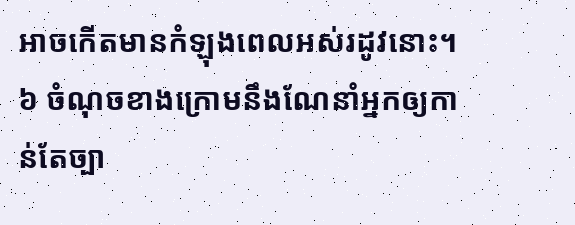អាចកើតមានកំឡុងពេលអស់រដូវនោះ។ ៦ ចំណុចខាងក្រោមនឹងណែនាំអ្នកឲ្យកាន់តែច្បា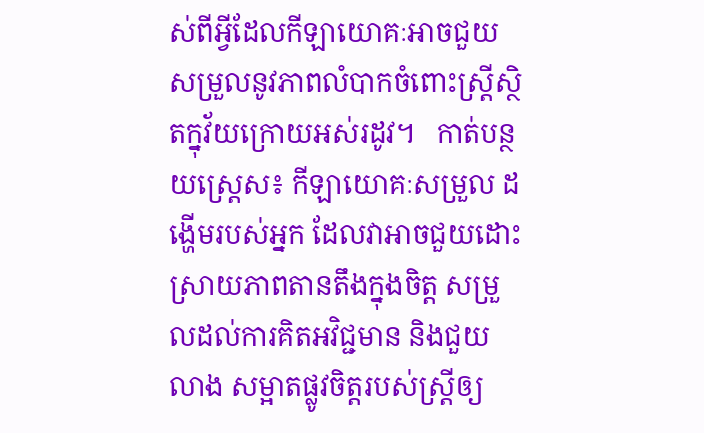ស់ពីអ្វីដែលកីឡាយោគៈអាចជួយសម្រួលនូវភាពលំបាកចំពោះស្រ្តីស្ថិតក្នុវ័យក្រោយអស់រដូវ។   កាត់បន្ថយស្រេ្តស៖ កីឡាយោគៈសម្រួល ដង្ហើមរបស់អ្នក ដែលវាអាចជួយដោះស្រាយភាពតានតឹងក្នុងចិត្ត សម្រួលដល់ការគិតអវិជ្ជមាន និងជួយលាង សម្អាតផ្លូវចិត្តរបស់ស្រ្តីឲ្យ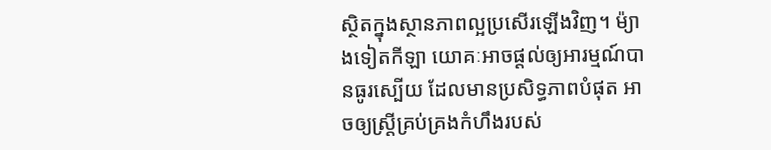ស្ថិតក្នុងស្ថានភាពល្អប្រសើរឡើងវិញ។ ម៉្យាងទៀតកីឡា យោគៈអាចផ្តល់ឲ្យអារម្មណ៍បានធូរស្បើយ ដែលមានប្រសិទ្ធភាពបំផុត អាចឲ្យស្រ្តីគ្រប់គ្រងកំហឹងរបស់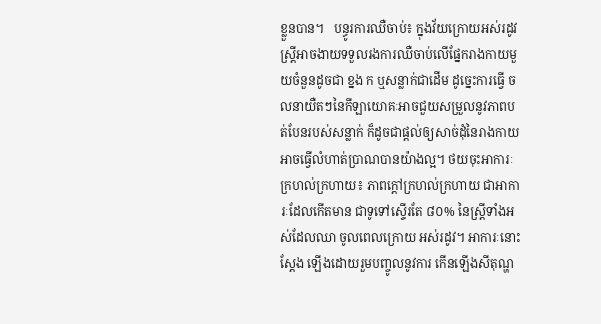ខ្លួនបាន។   បន្ធូរការឈឺចាប់៖ ក្នុងវ័យក្រោយអស់រដូវ ស្រ្តីអាចងាយទទួលរងការឈឺចាប់លើផ្នែករាងកាយមួយចំនួនដូចជា ខ្នង ក ឬសន្លាក់ជាដើម ដូច្នេះការធ្វើ ចលនាយឺតៗនៃកីឡាយោគៈអាចជួយសម្រួលនូវភាពបត់បែនរបស់សន្លាក់ ក៏ដូចជាផ្តល់ឲ្យសាច់ដុំនៃរាងកាយអាចធ្វើលំហាត់ប្រាណបានយ៉ាងល្អ។ ថយចុះអាការៈក្រហល់ក្រហាយ៖ ភាពក្តៅក្រហល់ក្រហាយ ជាអាការៈដែលកើតមាន ជាទូទៅស្ទើរតែ ៨០% នៃស្រ្តីទាំងអស់ដែលឈា ចូលពេលក្រោយ អស់រដូវ។ អាការៈនោះស្តែង ឡើងដោយរួមបញ្ចូលនូវការ កើនឡើងសីតុណ្ហ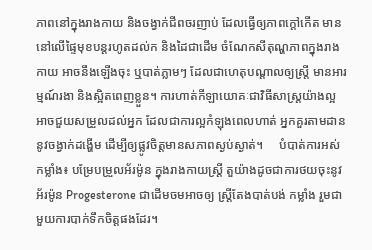ភាពនៅក្នុងរាងកាយ និងចង្វាក់ជីពចរញាប់ ដែលធ្វើឲ្យភាពក្តៅកើត មាននៅលើផ្ទៃមុខបន្តរហូតដល់ក និងដៃជាដើម ចំណែកសីតុណ្ហភាពក្នុងរាងកាយ អាចនឹងឡើងចុះ ឬបាត់ភ្លាមៗ ដែលជាហេតុបណ្តាលឲ្យស្រ្តី មានអារម្មណ៍រងា និងស្អិតពេញខ្លួន។ ការហាត់កីឡាយោគៈជាវិធីសាស្រ្តយ៉ាងល្អ អាចជួយសម្រួលដល់អ្នក ដែលជាការល្អកំឡុងពេលហាត់ អ្នកគួរតាមដាន នូវចង្វាក់ដង្ហើម ដើម្បីឲ្យផ្លូវចិត្តមានសភាពស្ងប់ស្ងាត់។     បំបាត់ការអស់កម្លាំង៖ បម្រែបម្រួលអ័រម៉ូន ក្នុងរាងកាយស្រ្តី តួយ៉ាងដូចជាការថយចុះនូវ អ័រម៉ូន Progesterone ជាដើមចមអាចឲ្យ ស្រ្តីតែងបាត់បង់ កម្លាំង រួមជាមួយការបាក់ទឹកចិត្តផងដែរ។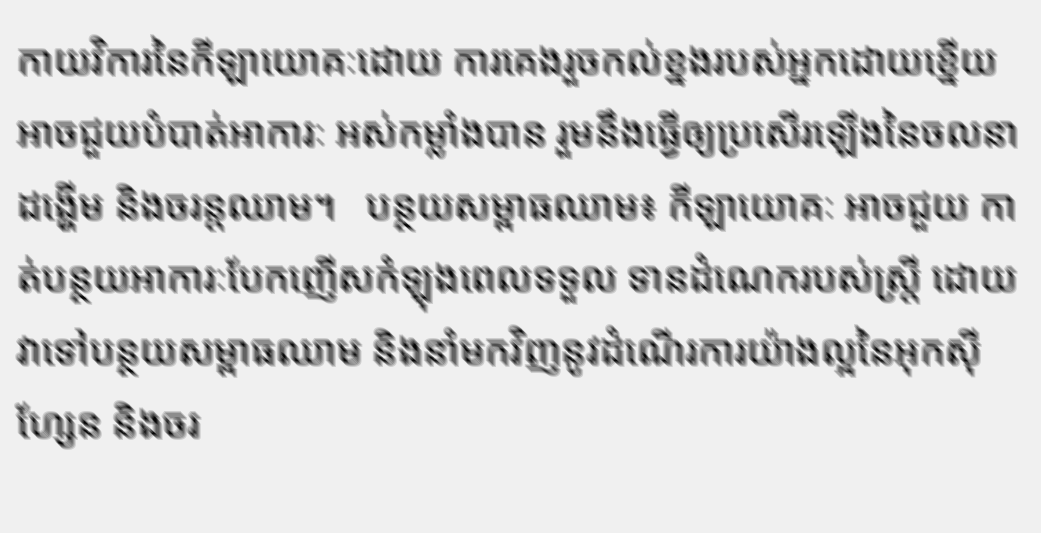កាយវិការនៃកីឡាយោគៈដោយ ការគេងរួចកល់ខ្នងរបស់អ្នកដោយខ្នើយ  អាចជួយបំបាត់អាការៈ អស់កម្លាំងបាន រួមនឹងធ្វើឲ្យប្រសើរឡើងនៃចលនាដង្ហើម និងចរន្តឈាម។   បន្ថយសម្ពាធឈាម៖ កីឡាយោគៈ អាចជួយ កាត់បន្ថយអាការៈបែកញើសកំឡុងពេលទទួល ទានដំណេករបស់ស្រ្តី ដោយវាទៅបន្ថយសម្ពាធឈាម និងនាំមកវិញនូវដំណើរការយ៉ាងល្អនៃអុកស៊ីហ្សែន និងចរ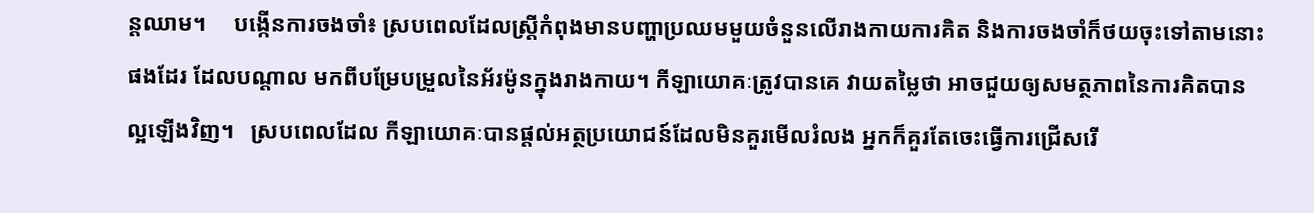ន្តឈាម។     បង្កើនការចងចាំ៖ ស្របពេលដែលស្រ្តីកំពុងមានបញ្ហាប្រឈមមួយចំនួនលើរាងកាយការគិត និងការចងចាំក៏ថយចុះទៅតាមនោះផងដែរ ដែលបណ្តាល មកពីបម្រែបម្រួលនៃអ័រម៉ូនក្នុងរាងកាយ។ កីឡាយោគៈត្រូវបានគេ វាយតម្លៃថា អាចជួយឲ្យសមត្ថភាពនៃការគិតបានល្អឡើងវិញ។   ស្របពេលដែល កីឡាយោគៈបានផ្តល់អត្ថប្រយោជន៍ដែលមិនគួរមើលរំលង អ្នកក៏គួរតែចេះធ្វើការជ្រើសរើ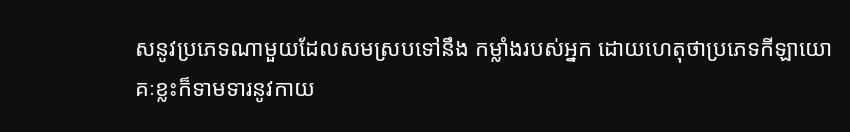សនូវប្រភេទណាមួយដែលសមស្របទៅនឹង កម្លាំងរបស់អ្នក ដោយហេតុថាប្រភេទកីឡាយោគៈខ្លះក៏ទាមទារនូវកាយ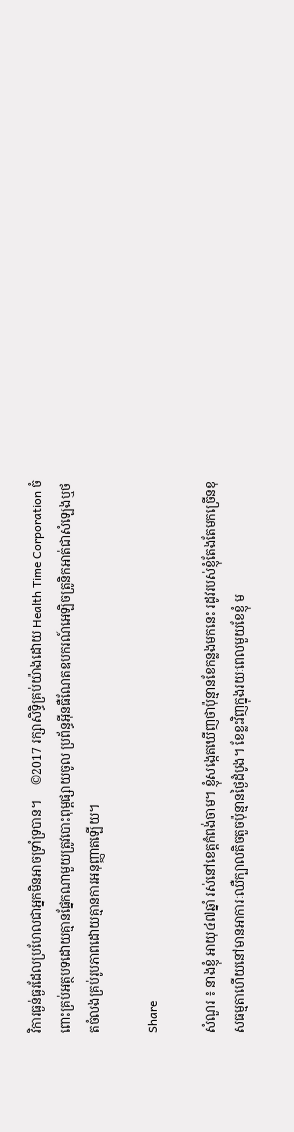វិការធ្ងន់ធ្ងរដែលប្រហែលជាអ្នកមិនអាចទ្រាំទ្របាន។     ©2017 រក្សាសិទ្ធិគ្រប់យ៉ាងដោយ Health Time Corporation ចំពោះគ្រប់អត្ថបទដោយគ្មានផ្នែកណាមួយត្រូវបោះពុម្ពផ្សាយចូល ប្រព័ន្ធអ៊ីនធឺណែតឧបករណ៍អេឡិចត្រូនិកអាត់ជាសំឡេងឬថតចំលងគ្រប់រូបភាពដោយគ្មានការអនុញ្ញាតឡើយ។

Share

សំណួរ ៖ នាងខ្ញុំ អាយុ៤៧ឆ្នាំ រស់នៅខេត្តកំពង់ចាម។ ខ្ញុំសង្កេតឃើញថាប៉ុន្មានខែកន្លងមកនេះ រដូវរបស់ខ្ញុំតែងតែមកច្រើនខុសធម្មតាហើយនៅមានអាការៈឈឺក្បាលតិចតួចប៉ុន្មានថ្ងៃដំបូង។ ខែខ្លះវិញក្នុងរយៈពេលមួយខែខ្ញុំ ម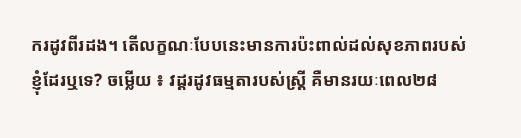ករដូវពីរដង។ តើលក្ខណៈបែបនេះមានការប៉ះពាល់ដល់សុខភាពរបស់ខ្ញុំដែរឬទេ? ចម្លើយ ៖ វដ្ដរដូវធម្មតារបស់ស្រ្ដី គឺមានរយៈពេល២៨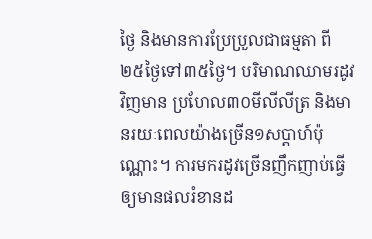ថ្ងៃ និងមានការប្រែប្រួលជាធម្មតា ពី២៥ថ្ងៃទៅ៣៥ថ្ងៃ។ បរិមាណឈាមរដូវវិញមាន ប្រហែល៣០មីលីលីត្រ និងមានរយៈពេលយ៉ាងច្រើន១សប្ដាហ៍ប៉ុណ្ណោះ។ ការមករដូវច្រើនញឹកញាប់ធ្វើឲ្យមានផលរំខានដ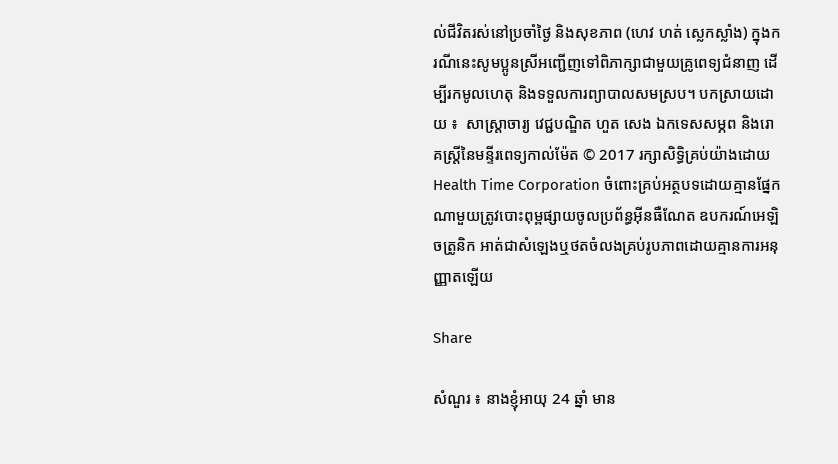ល់ជីវិតរស់នៅប្រចាំថ្ងៃ និងសុខភាព (ហេវ ហត់ ស្លេកស្លាំង) ក្នុងករណីនេះសូមប្អូនស្រីអញ្ជើញទៅពិភាក្សាជាមួយគ្រូពេទ្យជំនាញ ដើម្បីរកមូលហេតុ និងទទួលការព្យាបាលសមស្រប។ បកស្រាយដោយ ៖  សាស្ត្រាចារ្យ វេជ្ជបណ្ឌិត ហួត សេង ឯកទេសសម្ភព និងរោគស្ត្រីនៃមន្ទីរពេទ្យកាល់ម៉ែត © 2017 រក្សាសិទ្ធិគ្រប់យ៉ាងដោយ Health Time Corporation ចំពោះគ្រប់អត្ថបទដោយគ្មានផ្នែកណាមួយត្រូវបោះពុម្ពផ្សាយចូលប្រព័ន្ធអ៊ីនធឺណែត ឧបករណ៍អេឡិចត្រូនិក អាត់ជាសំឡេងឬថតចំលងគ្រប់រូបភាពដោយគ្មានការអនុញ្ញាតឡើយ

Share

សំណួរ ៖ នាងខ្ញុំអាយុ 24 ឆ្នាំ មាន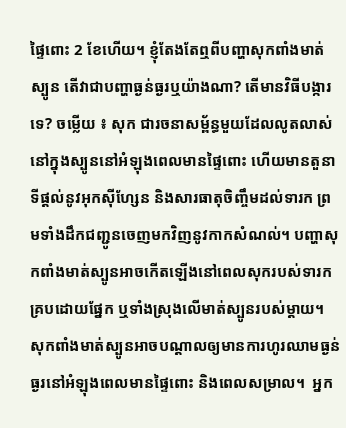ផ្ទៃពោះ 2 ខែហើយ។ ខ្ញុំតែងតែឮពីបញ្ហាសុកពាំងមាត់ស្បូន តើវាជាបញ្ហាធ្ងន់ធ្ងរឬយ៉ាងណា? តើមានវិធីបង្ការទេ? ចម្លើយ ៖ សុក ជារចនាសម្ព័ន្ធមួយដែលលូតលាស់នៅក្នុងស្បូននៅអំឡុងពេលមានផ្ទៃពោះ ហើយមានតួនាទីផ្តល់នូវអុកស៊ីហ្សែន និងសារធាតុចិញ្ចឹមដល់ទារក ព្រមទាំងដឹកជញ្ជូនចេញមកវិញនូវកាកសំណល់។ បញ្ហាសុកពាំងមាត់ស្បូនអាចកើតឡើងនៅពេលសុករបស់ទារកគ្របដោយផ្នែក ឬទាំងស្រុងលើមាត់ស្បូនរបស់ម្តាយ។ សុកពាំងមាត់ស្បូនអាចបណ្តាលឲ្យមានការហូរឈាមធ្ងន់ធ្ងរនៅអំឡុងពេលមានផ្ទៃពោះ និងពេលសម្រាល។  អ្នក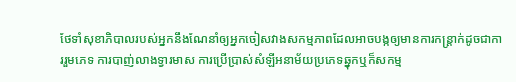ថែទាំសុខាភិបាលរបស់អ្នកនឹងណែនាំឲ្យអ្នកចៀសវាងសកម្មភាពដែលអាចបង្កឲ្យមានការកន្ត្រាក់ដូចជាការរួមភេទ ការបាញ់លាងទ្វារមាស ការប្រើប្រាស់សំឡីអនាម័យប្រភេទឆ្នុកឬក៏សកម្ម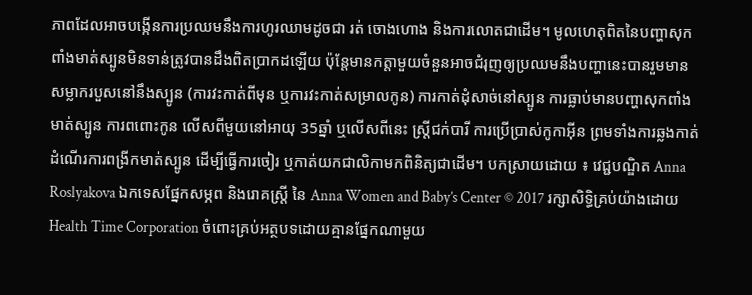ភាពដែលអាចបង្កើនការប្រឈមនឹងការហូរឈាមដូចជា រត់ ចោងហោង និងការលោតជាដើម។ មូលហេតុពិតនៃបញ្ហាសុកពាំងមាត់ស្បូនមិនទាន់ត្រូវបានដឹងពិតប្រាកដឡើយ ប៉ុន្តែមានកត្តាមួយចំនួនអាចជំរុញឲ្យប្រឈមនឹងបញ្ហានេះបានរួមមាន សម្លាករបួសនៅនឹងស្បូន (ការវះកាត់ពីមុន ឬការវះកាត់សម្រាលកូន) ការកាត់ដុំសាច់នៅស្បូន ការធ្លាប់មានបញ្ហាសុកពាំងមាត់ស្បូន ការពពោះកូន លើសពីមួយនៅអាយុ 35ឆ្នាំ ឬលើសពីនេះ ស្ត្រីជក់បារី ការប្រើប្រាស់កូកាអ៊ីន ព្រមទាំងការឆ្លងកាត់ដំណើរការពង្រីកមាត់ស្បូន ដើម្បីធ្វើការចៀរ ឬកាត់យកជាលិកាមកពិនិត្យជាដើម។ បកស្រាយដោយ ៖ វេជ្ជបណ្ឌិត Anna Roslyakova ឯកទេសផ្នែកសម្ភព និងរោគស្ត្រី នៃ Anna Women and Baby’s Center © 2017 រក្សាសិទ្ធិគ្រប់យ៉ាងដោយ Health Time Corporation ចំពោះគ្រប់អត្ថបទដោយគ្មានផ្នែកណាមួយ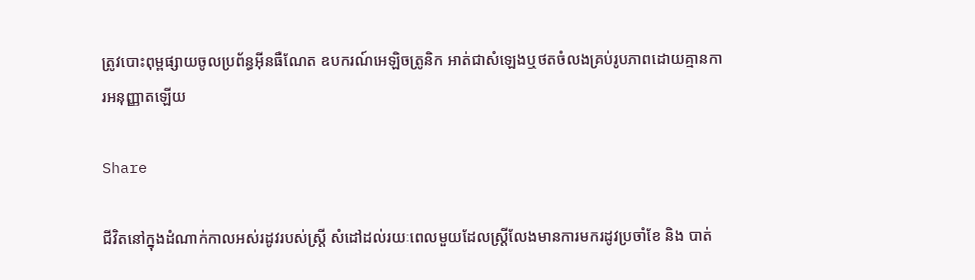ត្រូវបោះពុម្ពផ្សាយចូលប្រព័ន្ធអ៊ីនធឺណែត ឧបករណ៍អេឡិចត្រូនិក អាត់ជាសំឡេងឬថតចំលងគ្រប់រូបភាពដោយគ្មានការអនុញ្ញាតឡើយ

Share

ជីវិតនៅក្នុងដំណាក់កាលអស់រដូវរបស់ស្ត្រី សំដៅដល់រយៈពេលមួយដែលស្ត្រីលែងមានការមករដូវប្រចាំខែ និង បាត់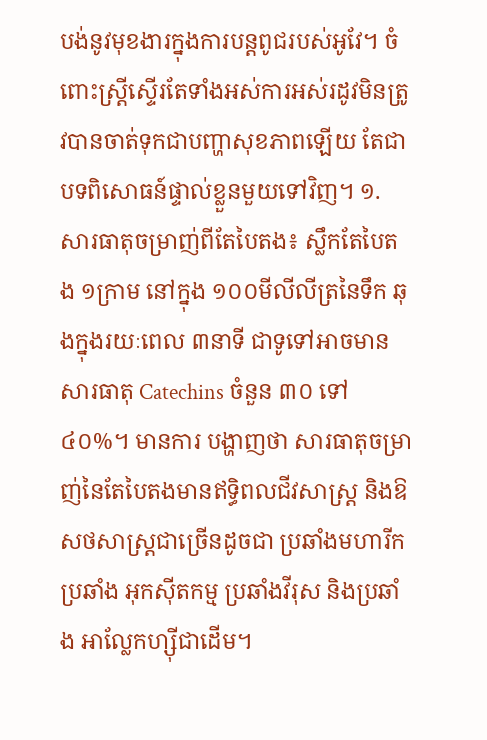បង់នូវមុខងារក្នុងការបន្តពូជរបស់អូវែ។ ចំពោះស្ត្រីស្ទើរតែទាំងអស់ការអស់រដូវមិនត្រូវបានចាត់ទុកជាបញ្ហាសុខភាពឡើយ តែជាបទពិសោធន៍ផ្ទាល់ខ្លួនមួយទៅវិញ។ ១.  សារធាតុចម្រាញ់ពីតែបៃតង៖ ស្លឹកតែបៃតង ១ក្រាម នៅក្នុង ១០០មីលីលីត្រនៃទឹក ឆុងក្នុងរយៈពេល ៣នាទី ជាទូទៅអាចមានសារធាតុ Catechins ចំនួន ៣០ ទៅ ៤០%។ មានការ បង្ហាញថា សារធាតុចម្រាញ់នៃតែបៃតងមានឥទ្ធិពលជីវសាស្រ្ត និងឱសថសាស្ត្រជាច្រើនដូចជា ប្រឆាំងមហារីក ប្រឆាំង អុកស៊ីតកម្ម ប្រឆាំងវីរុស និងប្រឆាំង អាល្លែកហ្ស៊ីជាដើម។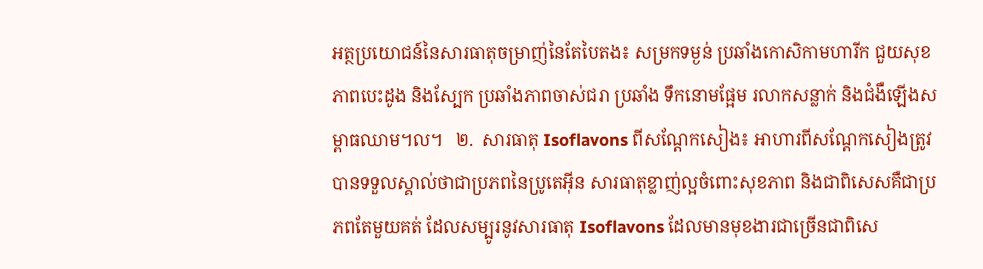អត្ថប្រយោជន៍នៃសារធាតុចម្រាញ់នៃតែបៃតង៖ សម្រកទម្ងន់ ប្រឆាំងកោសិកាមហារីក ជួយសុខភាពបេះដូង និងស្បែក ប្រឆាំងភាពចាស់ជរា ប្រឆាំង ទឹកនោមផ្អែម រលាកសន្លាក់ និងជំងឺឡើងសម្ពាធឈាម។ល។   ២.  សារធាតុ Isoflavons ពីសណ្តែកសៀង៖ អាហារពីសណ្តែកសៀងត្រូវបានទទួលស្គាល់ថាជាប្រភពនៃប្រូតេអ៊ីន សារធាតុខ្លាញ់ល្អចំពោះសុខភាព និងជាពិសេសគឺជាប្រភពតែមួយគត់ ដែលសម្បូរនូវសារធាតុ Isoflavons ដែលមានមុខងារជាច្រើនជាពិសេ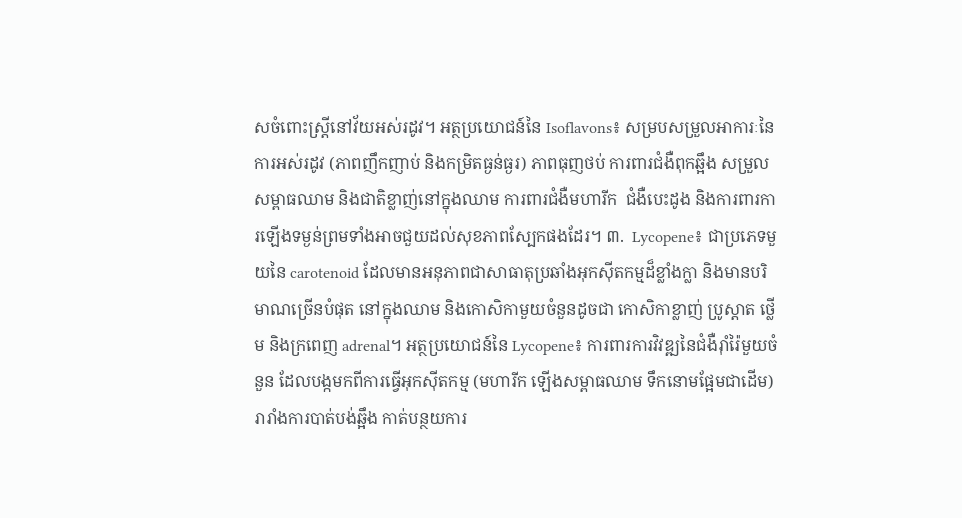សចំពោះស្ត្រីនៅវ័យអស់រដូវ។ អត្ថប្រយោជន៍នៃ Isoflavons៖ សម្របសម្រួលអាការៈនៃការអស់រដូវ (ភាពញឹកញាប់ និងកម្រិតធ្ងន់ធ្ងរ) ភាពធុញថប់ ការពារជំងឺពុកឆ្អឹង សម្រួលសម្ពាធឈាម និងជាតិខ្លាញ់នៅក្នុងឈាម ការពារជំងឺមហារីក  ជំងឺបេះដូង និងការពារការឡើងទម្ងន់ព្រមទាំងអាចជួយដល់សុខភាពស្បែកផងដែរ។ ៣.  Lycopene៖ ជាប្រភេទមួយនៃ carotenoid ដែលមានអនុភាពជាសាធាតុប្រឆាំងអុកស៊ីតកម្មដ៏ខ្លាំងក្លា និងមានបរិមាណច្រើនបំផុត នៅក្នុងឈាម និងកោសិកាមួយចំនួនដូចជា កោសិកាខ្លាញ់ ប្រូស្តាត ថ្លើម និងក្រពេញ adrenal។ អត្ថប្រយោជន៍នៃ Lycopene៖ ការពារការវិវឌ្ឍនៃជំងឺរ៉ាំរ៉ៃមួយចំនួន ដែលបង្កមកពីការធ្វើអុកស៊ីតកម្ម (មហារីក ឡើងសម្ពាធឈាម ទឹកនោមផ្អែមជាដើម) រារាំងការបាត់បង់ឆ្អឹង កាត់បន្ថយការ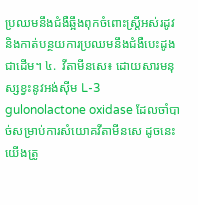ប្រឈមនឹងជំងឺឆ្អឹងពុកចំពោះស្ត្រីអស់រដូវ និងកាត់បន្ថយការប្រឈមនឹងជំងឺបេះដូងជាដើម។ ៤.  វីតាមីនសេ៖ ដោយសារមនុស្សខ្វះនូវអង់ស៊ីម L-3 gulonolactone oxidase ដែលចាំបាច់សម្រាប់ការសំយោគវីតាមីនសេ ដូចនេះ យើងត្រូ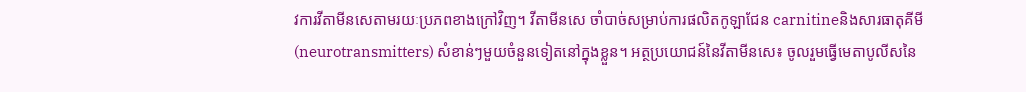វការវីតាមីនសេតាមរយៈប្រភពខាងក្រៅវិញ។ វីតាមីនសេ ចាំបាច់សម្រាប់ការផលិតកូឡាជែន carnitineនិងសារធាតុគីមី (neurotransmitters) សំខាន់ៗមួយចំនួនទៀតនៅក្នុងខ្លួន។ អត្ថប្រយោជន៍នៃវីតាមីនសេ៖ ចូលរួមធ្វើមេតាបូលីសនៃ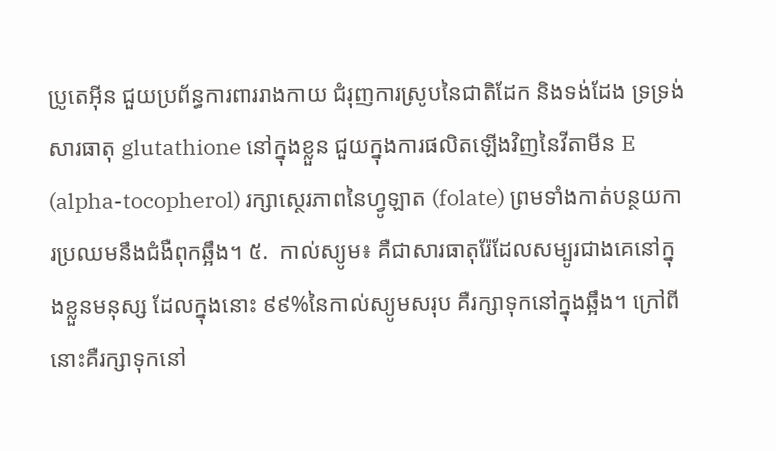ប្រូតេអ៊ីន ជួយប្រព័ន្ធការពាររាងកាយ ជំរុញការស្រូបនៃជាតិដែក និងទង់ដែង ទ្រទ្រង់សារធាតុ glutathione នៅក្នុងខ្លួន ជួយក្នុងការផលិតឡើងវិញនៃវីតាមីន E (alpha-tocopherol) រក្សាស្ថេរភាពនៃហ្វូឡាត (folate) ព្រមទាំងកាត់បន្ថយការប្រឈមនឹងជំងឺពុកឆ្អឹង។ ៥.  កាល់ស្យូម៖ គឺជាសារធាតុរ៉ែដែលសម្បូរជាងគេនៅក្នុងខ្លួនមនុស្ស ដែលក្នុងនោះ ៩៩%នៃកាល់ស្យូមសរុប គឺរក្សាទុកនៅក្នុងឆ្អឹង។ ក្រៅពីនោះគឺរក្សាទុកនៅ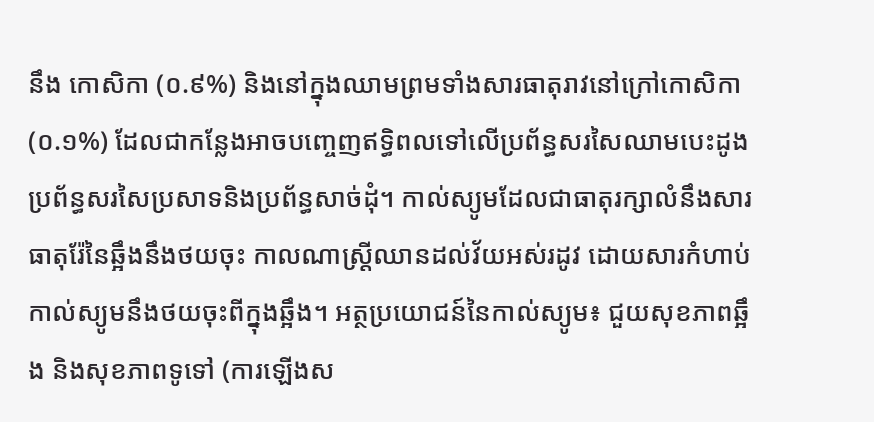នឹង កោសិកា (០.៩%) និងនៅក្នុងឈាមព្រមទាំងសារធាតុរាវនៅក្រៅកោសិកា (០.១%) ដែលជាកន្លែងអាចបញ្ចេញឥទ្ធិពលទៅលើប្រព័ន្ធសរសៃឈាមបេះដូង ប្រព័ន្ធសរសៃប្រសាទនិងប្រព័ន្ធសាច់ដុំ។ កាល់ស្យូមដែលជាធាតុរក្សាលំនឹងសារធាតុរ៉ែនៃឆ្អឹងនឹងថយចុះ កាលណាស្ត្រីឈានដល់វ័យអស់រដូវ ដោយសារកំហាប់ កាល់ស្យូមនឹងថយចុះពីក្នុងឆ្អឹង។ អត្ថប្រយោជន៍នៃកាល់ស្យូម៖ ជួយសុខភាពឆ្អឹង និងសុខភាពទូទៅ (ការឡើងស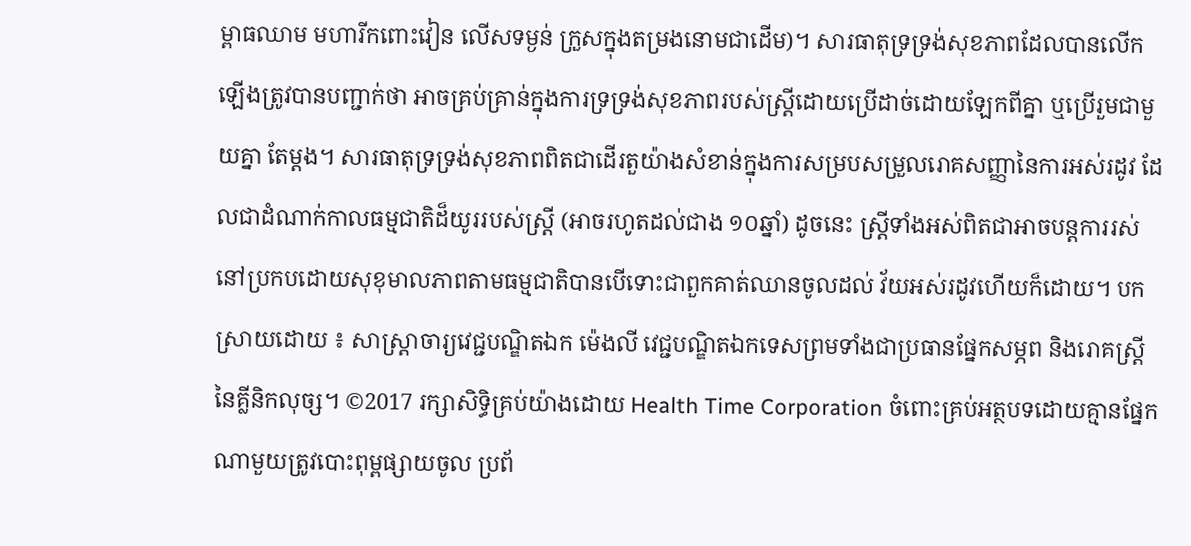ម្ពាធឈាម មហារីកពោះវៀន លើសទម្ងន់ ក្រួសក្នុងតម្រងនោមជាដើម)។ សារធាតុទ្រទ្រង់សុខភាពដែលបានលើកឡើងត្រូវបានបញ្ជាក់ថា អាចគ្រប់គ្រាន់ក្នុងការទ្រទ្រង់សុខភាពរបស់ស្ត្រីដោយប្រើដាច់ដោយឡែកពីគ្នា ឬប្រើរួមជាមួយគ្នា តែម្តង។ សារធាតុទ្រទ្រង់សុខភាពពិតជាដើរតួយ៉ាងសំខាន់ក្នុងការសម្របសម្រួលរោគសញ្ញានៃការអស់រដូវ ដែលជាដំណាក់កាលធម្មជាតិដ៏យូររបស់ស្រ្តី (អាចរហូតដល់ជាង ១០ឆ្នាំ) ដូចនេះ ស្រ្តីទាំងអស់ពិតជាអាចបន្តការរស់នៅប្រកបដោយសុខុមាលភាពតាមធម្មជាតិបានបើទោះជាពួកគាត់ឈានចូលដល់ វ័យអស់រដូវហើយក៏ដោយ។ បកស្រាយដោយ ៖ សាស្ត្រាចារ្យវេជ្ជបណ្ឌិតឯក ម៉េងលី វេជ្ជបណ្ឌិតឯកទេសព្រមទាំងជាប្រធានផ្នែកសម្ភព និងរោគស្រ្តីនៃគ្លីនិកលុច្ស។ ©2017 រក្សាសិទ្ធិគ្រប់យ៉ាងដោយ Health Time Corporation ចំពោះគ្រប់អត្ថបទដោយគ្មានផ្នែកណាមួយត្រូវបោះពុម្ពផ្សាយចូល ប្រព័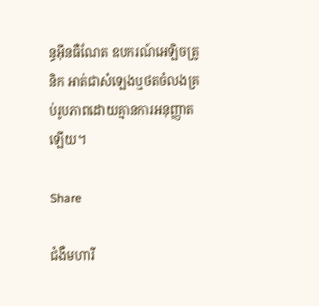ន្ធអ៊ីនធឺណែត ឧបករណ៍អេឡិចត្រូនិក អាត់ជាសំឡេងឬថតចំលងគ្រប់រូបភាពដោយគ្មានការអនុញ្ញាតឡើយ។

Share

ជំងឺមហារី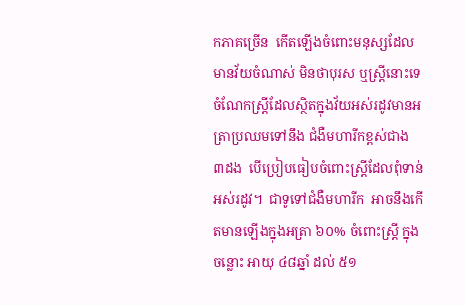កភាគច្រើន  កើតឡើងចំពោះមនុស្សដែលមានវ័យចំណាស់ មិនថាបុរស ឬស្រ្តីនោះទេ ចំណែកស្រ្តីដែលស្ថិតក្នុងវ័យអស់រដូវមានអត្រាប្រឈមទៅនឹង ជំងឺមហារីកខ្ពស់ជាង  ៣ដង  បើប្រៀបធៀបចំពោះស្រ្តីដែលពុំទាន់អស់រដូវ។  ជាទូទៅជំងឺមហារីក  អាចនឹងកើតមានឡើងក្នុងអត្រា ៦០% ចំពោះស្រ្តី ក្នុងចន្លោះ អាយុ ៤៨ឆ្នាំ ដល់ ៥១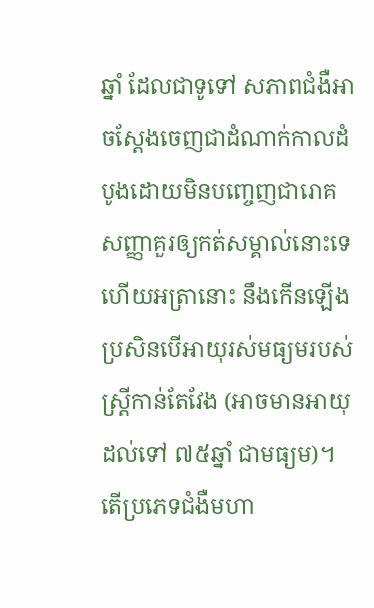ឆ្នាំ ដែលជាទូទៅ សភាពជំងឺអាចស្តែងចេញជាដំណាក់កាលដំបូងដោយមិនបញ្ចេញជារោគសញ្ញាគួរឲ្យកត់សម្គាល់នោះទេ ហើយអត្រានោះ នឹងកើនឡើងប្រសិនបើអាយុរស់មធ្យមរបស់ស្រ្តីកាន់តែវែង (អាចមានអាយុដល់ទៅ ៧៥ឆ្នាំ ជាមធ្យម)។ តើប្រភេទជំងឺមហា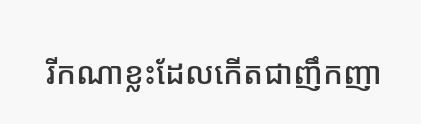រីកណាខ្លះដែលកើតជាញឹកញា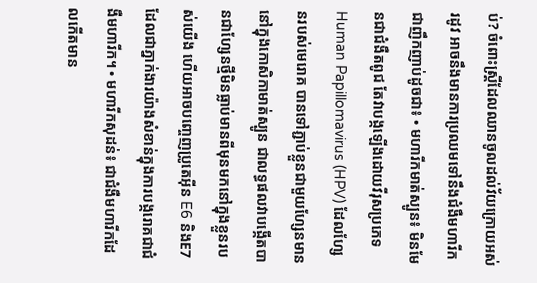ប់? ចំពោះស្រ្តីដែលឈានចូលដល់វ័យក្រោយអស់រដូវ អាចនឹងមានការប្រឈមទៅនឹងជំងឺមហារីកជាញឹកញាប់ដូចជា៖ • មហារីកមាត់ស្បូន៖ មិនមែនជាជំងឺតពូជ តែវាបង្កឡើងដោយវីរុសប្រភេទ Human Papillomavirus (HPV) ដែលហែ្សនរបស់មេរោគ បានទៅភ្ជាប់ខ្លួនជាមួយហ្សែនមាននៅក្នុងកោសិកាមាត់ស្បូន ជាលទ្ធផលវាបង្កើតបានជាហែ្សនថ្មីមិនធ្លាប់មានពីមុនមកនៅក្នុងខ្លួនរបស់យើង ហើយអាចបញ្ចេញប្រូតេអ៊ីន E6 និងE7 ដែលជាភ្នាក់ងារយ៉ាងសំខាន់ក្នុងការបង្ករោគជាជំងឺមហារីក។ • មហារីកសុដន់៖ ជាជំងឺមហារីកដែលកើតមាន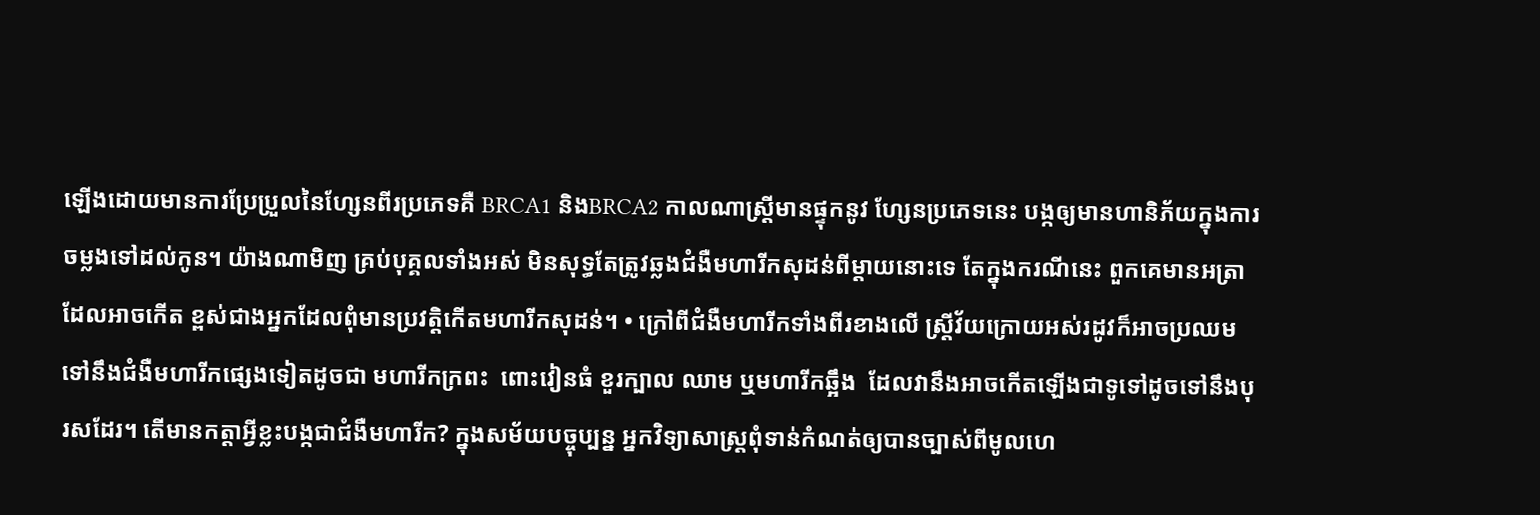ឡើងដោយមានការប្រែប្រួលនៃហែ្សនពីរប្រភេទគឺ BRCA1 និងBRCA2 កាលណាស្រ្តីមានផ្ទុកនូវ ហែ្សនប្រភេទនេះ បង្កឲ្យមានហានិភ័យក្នុងការចម្លងទៅដល់កូន។ យ៉ាងណាមិញ គ្រប់បុគ្គលទាំងអស់ មិនសុទ្ធតែត្រូវឆ្លងជំងឺមហារីកសុដន់ពីម្តាយនោះទេ តែក្នុងករណីនេះ ពួកគេមានអត្រាដែលអាចកើត ខ្ពស់ជាងអ្នកដែលពុំមានប្រវត្តិកើតមហារីកសុដន់។ • ក្រៅពីជំងឺមហារីកទាំងពីរខាងលើ ស្រ្តីវ័យក្រោយអស់រដូវក៏អាចប្រឈមទៅនឹងជំងឺមហារីកផ្សេងទៀតដូចជា មហារីកក្រពះ  ពោះវៀនធំ ខួរក្បាល ឈាម ឬមហារីកឆ្អឹង  ដែលវានឹងអាចកើតឡើងជាទូទៅដូចទៅនឹងបុរសដែរ។ តើមានកត្តាអ្វីខ្លះបង្កជាជំងឺមហារីក? ក្នុងសម័យបច្ចុប្បន្ន អ្នកវិទ្យាសាស្រ្តពុំទាន់កំណត់ឲ្យបានច្បាស់ពីមូលហេ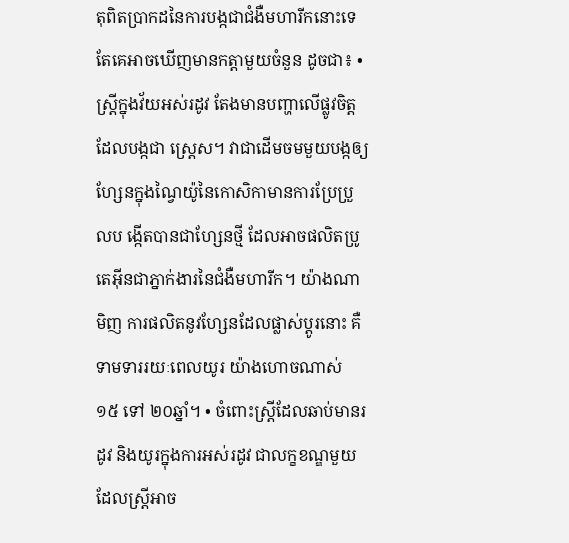តុពិតប្រាកដនៃការបង្កជាជំងឺមហារីកនោះទេ តែគេអាចឃើញមានកត្តាមួយចំនួន ដូចជា៖ • ស្រ្តីក្នុងវ័យអស់រដូវ តែងមានបញ្ហាលើផ្លូវចិត្តដែលបង្កជា ស្ត្រេស។ វាជាដើមចមមួយបង្កឲ្យហែ្សនក្នុងណៃ្វយ៉ូនៃកោសិកាមានការប្រែប្រួលប ង្កើតបានជាហែ្សនថ្មី ដែលអាចផលិតប្រូតេអ៊ីនជាភ្នាក់ងារនៃជំងឺមហារីក។ យ៉ាងណាមិញ ការផលិតនូវហែ្សនដែលផ្លាស់ប្តូរនោះ គឺទាមទាររយៈពេលយូរ យ៉ាងហោចណាស់ ១៥ ទៅ ២០ឆ្នាំ។ • ចំពោះស្រ្តីដែលឆាប់មានរដូវ និងយូរក្នុងការអស់រដូវ ជាលក្ខខណ្ឌមួយដែលស្រ្តីអាច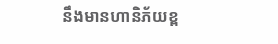នឹងមានហានិភ័យខ្ព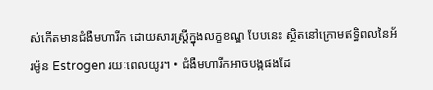ស់កើតមានជំងឺមហារីក ដោយសារស្រ្តីក្នុងលក្ខខណ្ឌ បែបនេះ ស្ថិតនៅក្រោមឥទ្ធិពលនៃអ័រម៉ូន Estrogen រយៈពេលយូរ។ • ជំងឺមហារីកអាចបង្កផងដែ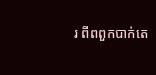រ ពីពពួកបាក់តេ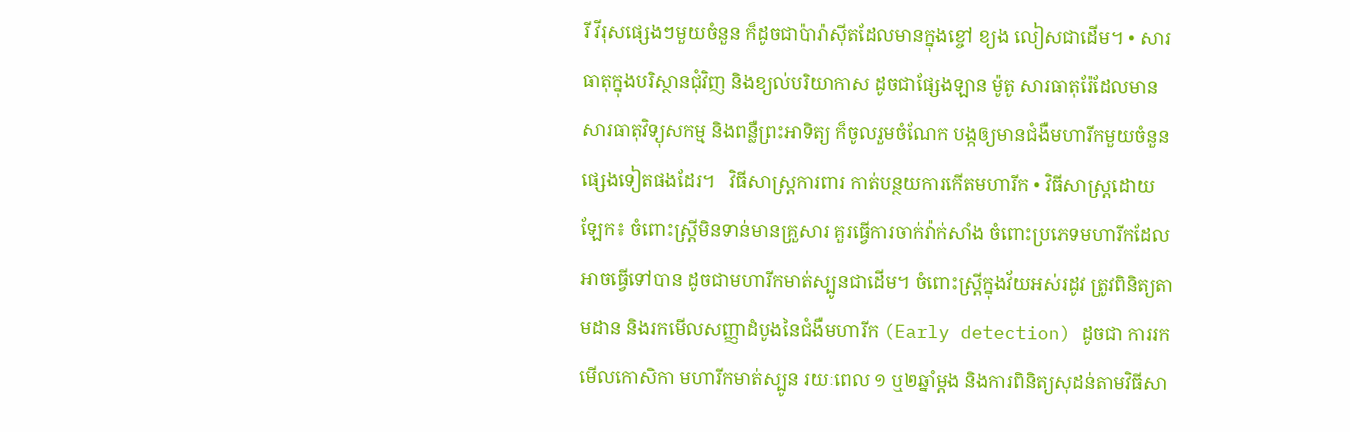រី វីរុសផ្សេងៗមួយចំនួន ក៏ដូចជាប៉ារ៉ាស៊ីតដែលមានក្នុងខ្ចៅ ខ្យង លៀសជាដើម។ • សារធាតុក្នុងបរិស្ថានជុំវិញ និងខ្យល់បរិយាកាស ដូចជាផ្សែងឡាន ម៉ូតូ សារធាតុរ៉ែដែលមានសារធាតុវិទ្យុសកម្ម និងពន្លឺព្រះអាទិត្យ ក៏ចូលរួមចំណែក បង្កឲ្យមានជំងឺមហារីកមួយចំនួនផ្សេងទៀតផងដែរ។   វិធីសាស្រ្តការពារ កាត់បន្ថយការកើតមហារីក • វិធីសាស្រ្តដោយឡែក៖ ចំពោះស្រ្តីមិនទាន់មានគ្រួសារ គួរធ្វើការចាក់វ៉ាក់សាំង ចំពោះប្រភេទមហារីកដែលអាចធ្វើទៅបាន ដូចជាមហារីកមាត់ស្បូនជាដើម។ ចំពោះស្រ្តីក្នុងវ័យអស់រដូវ ត្រូវពិនិត្យតាមដាន និងរកមើលសញ្ញាដំបូងនៃជំងឺមហារីក (Early detection) ដូចជា ការរកមើលកោសិកា មហារីកមាត់ស្បូន រយៈពេល ១ ឬ២ឆ្នាំម្តង និងការពិនិត្យសុដន់តាមវិធីសា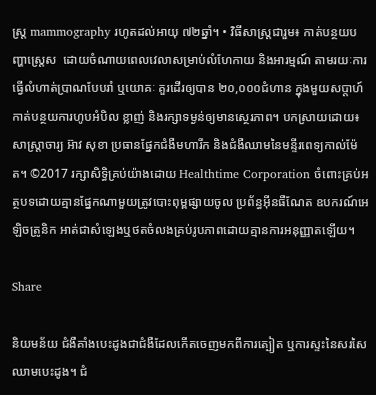ស្រ្ត mammography រហូតដល់អាយុ ៧២ឆ្នាំ។ • វិធីសាស្រ្តជារួម៖ កាត់បន្ថយបញ្ហាស្ត្រេស  ដោយចំណាយពេលវេលាសម្រាប់លំហែកាយ និងអារម្មណ៍ តាមរយៈការធ្វើលំហាត់ប្រាណបែបរាំ ឬយោគៈ គួរដើរឲ្យបាន ២០,០០០ជំហាន ក្នុងមួយសប្តាហ៍ កាត់បន្ថយការហូបអំបិល ខ្លាញ់ និងរក្សាទម្ងន់ឲ្យមានស្ថេរភាព។ បកស្រាយដោយ៖ សាស្ត្រាចារ្យ អ៊ាវ សុខា ប្រធានផ្នែកជំងឺមហារីក និងជំងឺឈាមនៃមន្ទីរពេទ្យកាល់ម៉ែត។ ©2017 រក្សាសិទ្ធិគ្រប់យ៉ាងដោយ Healthtime Corporation ចំពោះគ្រប់អត្ថបទដោយគ្មានផ្នែកណាមួយត្រូវបោះពុម្ពផ្សាយចូល ប្រព័ន្ធអ៊ីនធឺណែត ឧបករណ៍អេឡិចត្រូនិក អាត់ជាសំឡេងឬថតចំលងគ្រប់រូបភាពដោយគ្មានការអនុញ្ញាតឡើយ។

Share

និយមន័យ ជំងឺគាំងបេះដូងជាជំងឺដែលកើតចេញមកពីការត្បៀត ឬការស្ទះនៃសរសៃឈាមបេះដូង។ ជំ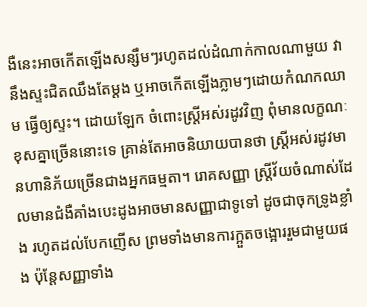ងឺនេះអាចកើតឡើងសន្សឹមៗរហូតដល់ដំណាក់កាលណាមួយ វានឹងស្ទះជិតឈឹងតែម្តង ឬអាចកើតឡើងភ្លាមៗដោយកំណកឈាម ធ្វើឲ្យស្ទះ។ ដោយឡែក ចំពោះស្ត្រីអស់រដូវវិញ ពុំមានលក្ខណៈខុសគ្នាច្រើននោះទេ គ្រាន់តែអាចនិយាយបានថា ស្ត្រីអស់រដូវមានហានិភ័យច្រើនជាងអ្នកធម្មតា។ រោគសញ្ញា ស្រ្តីវ័យចំណាស់ដែលមានជំងឺគាំងបេះដូងអាចមានសញ្ញាជាទូទៅ ដូចជាចុកទ្រូងខ្លាំង រហូតដល់បែកញើស ព្រមទាំងមានការក្អួតចង្អោររួមជាមួយផង ប៉ុន្តែសញ្ញាទាំង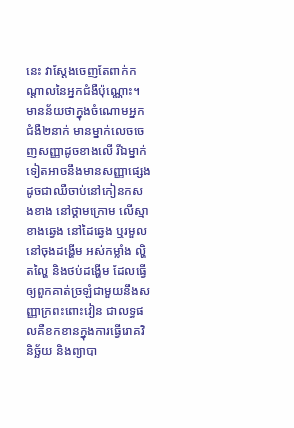នេះ វាស្តែងចេញតែពាក់កណ្តាលនៃអ្នកជំងឺប៉ុណ្ណោះ។ មានន័យថាក្នុងចំណោមអ្នកជំងឺ២នាក់ មានម្នាក់លេចចេញសញ្ញាដូចខាងលើ រីឯម្នាក់ទៀតអាចនឹងមានសញ្ញាផ្សេង ដូចជាឈឺចាប់នៅកៀនកសងខាង នៅថ្គាមក្រោម លើស្មាខាងឆ្វេង នៅដៃឆ្វេង ឬរមួលនៅចុងដង្ហើម អស់កម្លាំង ល្ហិតល្ហៃ និងថប់ដង្ហើម ដែលធ្វើឲ្យពួកគាត់ច្រឡំជាមួយនឹងសញ្ញាក្រពះពោះវៀន ជាលទ្ធផលគឺខកខានក្នុងការធ្វើរោគវិនិច្ឆ័យ និងព្យាបា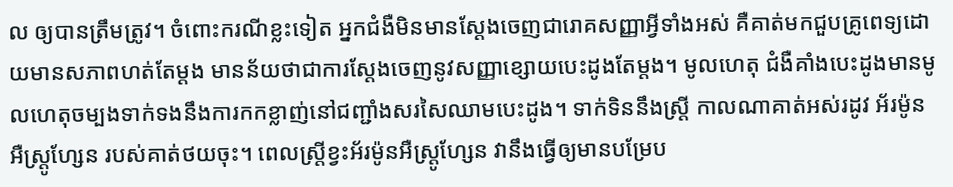ល ឲ្យបានត្រឹមត្រូវ។ ចំពោះករណីខ្លះទៀត អ្នកជំងឺមិនមានស្តែងចេញជារោគសញ្ញាអ្វីទាំងអស់ គឺគាត់មកជួបគ្រូពេទ្យដោយមានសភាពហត់តែម្តង មានន័យថាជាការស្តែងចេញនូវសញ្ញាខ្សោយបេះដូងតែម្តង។ មូលហេតុ ជំងឺគាំងបេះដូងមានមូលហេតុចម្បងទាក់ទងនឹងការកកខ្លាញ់នៅជញ្ជាំងសរសៃឈាមបេះដូង។ ទាក់ទិននឹងស្ត្រី កាលណាគាត់អស់រដូវ អ័រម៉ូនអឺស្ត្រូហ្សែន របស់គាត់ថយចុះ។ ពេលស្ត្រីខ្វះអ័រម៉ូនអឺស្ត្រូហែ្សន វានឹងធ្វើឲ្យមានបម្រែប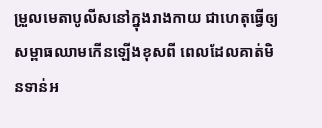ម្រួលមេតាបូលីសនៅក្នុងរាងកាយ ជាហេតុធ្វើឲ្យសម្ពាធឈាមកើនឡើងខុសពី ពេលដែលគាត់មិនទាន់អ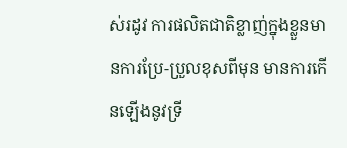ស់រដូវ ការផលិតជាតិខ្លាញ់ក្នុងខ្លួនមានការប្រែ-ប្រួលខុសពីមុន មានការកើនឡើងនូវទ្រី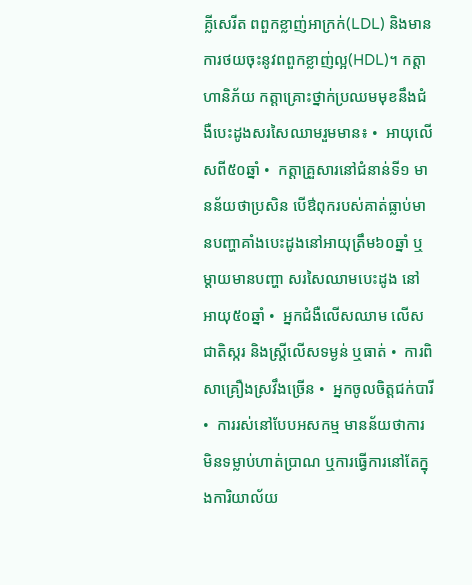គ្លីសេរីត ពពួកខ្លាញ់អាក្រក់(LDL) និងមានការថយចុះនូវពពួកខ្លាញ់ល្អ(HDL)។ កត្តាហានិភ័យ កត្តាគ្រោះថ្នាក់ប្រឈមមុខនឹងជំងឺបេះដូងសរសៃឈាមរួមមាន៖ •  អាយុលើសពី៥០ឆ្នាំ •  កត្តាគ្រួសារនៅជំនាន់ទី១ មានន័យថាប្រសិន បើឳពុករបស់គាត់ធ្លាប់មានបញ្ហាគាំងបេះដូងនៅអាយុត្រឹម៦០ឆ្នាំ ឬម្តាយមានបញ្ហា សរសៃឈាមបេះដូង នៅអាយុ៥០ឆ្នាំ •  អ្នកជំងឺលើសឈាម លើសជាតិស្ករ និងស្ត្រីលើសទម្ងន់ ឬធាត់ •  ការពិសាគ្រឿងស្រវឹងច្រើន •  អ្នកចូលចិត្តជក់បារី •  ការរស់នៅបែបអសកម្ម មានន័យថាការមិនទម្លាប់ហាត់ប្រាណ ឬការធ្វើការនៅតែក្នុងការិយាល័យ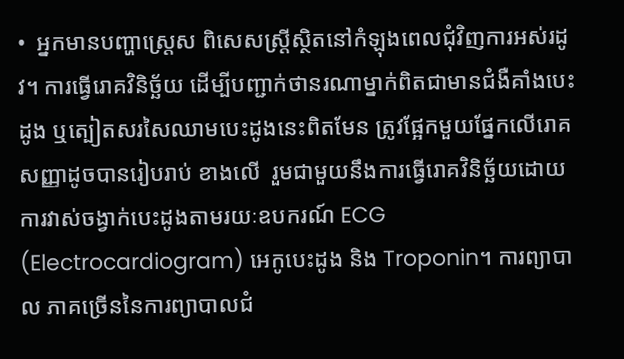•  អ្នកមានបញ្ហាស្ត្រេស ពិសេសស្ត្រីស្ថិតនៅកំឡុងពេលជុំវិញការអស់រដូវ។ ការធ្វើរោគវិនិច្ឆ័យ ដើម្បីបញ្ជាក់ថានរណាម្នាក់ពិតជាមានជំងឺគាំងបេះដូង ឬត្បៀតសរសៃឈាមបេះដូងនេះពិតមែន ត្រូវផ្អែកមួយផ្នែកលើរោគសញ្ញាដូចបានរៀបរាប់ ខាងលើ  រួមជាមួយនឹងការធ្វើរោគវិនិច្ឆ័យដោយការវាស់ចង្វាក់បេះដូងតាមរយៈឧបករណ៍ ECG (Electrocardiogram) អេកូបេះដូង និង Troponin។ ការព្យាបាល ភាគច្រើននៃការព្យាបាលជំ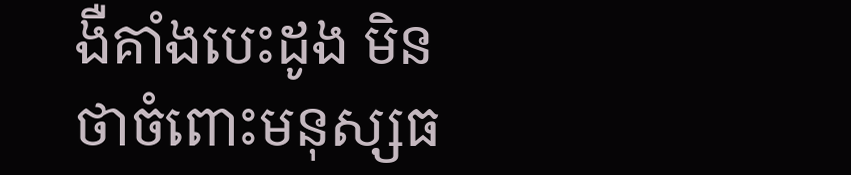ងឺគាំងបេះដូង មិនថាចំពោះមនុស្សធ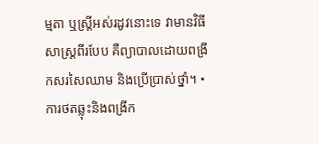ម្មតា ឬស្ត្រីអស់រដូវនោះទេ វាមានវិធីសាស្ត្រពីរបែប គឺព្យាបាលដោយពង្រីកសរសៃឈាម និងប្រើប្រាស់ថ្នាំ។ •  ការថតឆ្លុះនិងពង្រីក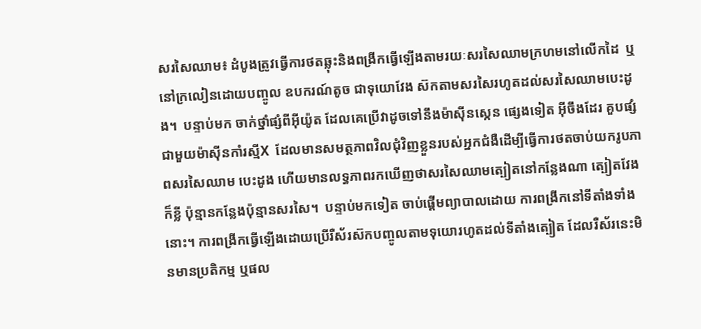សរសៃឈាម៖ ដំបូងត្រូវធ្វើការថតឆ្លុះនិងពង្រីកធ្វើឡើងតាមរយៈសរសៃឈាមក្រហមនៅលើកដៃ  ឬនៅក្រលៀនដោយបញ្ចូល ឧបករណ៍តូច ជាទុយោវែង ស៊កតាមសរសៃរហូតដល់សរសៃឈាមបេះដូង។  បន្ទាប់មក ចាក់ថ្នាំផ្សំពីអ៊ីយ៉ូត ដែលគេប្រើវាដូចទៅនឹងម៉ាស៊ីនស្កេន ផ្សេងទៀត អ៊ីចឹងដែរ គួបផ្សំជាមួយម៉ាស៊ីនកាំរស្មីX  ដែលមានសមត្ថភាពវិលជុំវិញខ្លួនរបស់អ្នកជំងឺដើម្បីធ្វើការថតចាប់យករូបភាពសរសៃឈាម បេះដូង ហើយមានលទ្ធភាពរកឃើញថាសរសៃឈាមត្បៀតនៅកន្លែងណា ត្បៀតវែងក៏ខ្លី ប៉ុន្មានកន្លែងប៉ុន្មានសរសៃ។  បន្ទាប់មកទៀត ចាប់ផ្តើមព្យាបាលដោយ ការពង្រីកនៅទីតាំងទាំងនោះ។ ការពង្រីកធ្វើឡើងដោយប្រើរឺស័រស៊កបញ្ចូលតាមទុយោរហូតដល់ទីតាំងត្បៀត ដែលរឺស័រនេះមិនមានប្រតិកម្ម ឬផល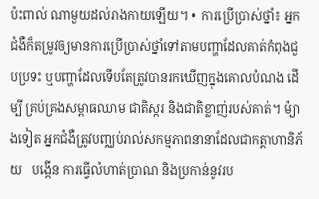ប៉ះពាល់ ណាមួយដល់រាងកាយឡើយ។ •  ការប្រើប្រាស់ថ្នាំ៖ អ្នកជំងឺក៏តម្រូវឲ្យមានការប្រើប្រាស់ថ្នាំទៅតាមបញ្ហាដែលគាត់កំពុងជួបប្រទះ ឬបញ្ហាដែលទើបតែត្រូវបានរកឃើញក្នុងគោលបំណង ដើម្បី គ្រប់គ្រងសម្ពាធឈាម ជាតិស្ករ និងជាតិខ្លាញ់របស់គាត់។ ម៉្យាងទៀត អ្នកជំងឺត្រូវបញ្ឈប់រាល់សកម្មភាពនានាដែលជាកត្តាហានិភ័យ   បង្កើន ការធ្វើលំហាត់ប្រាណ និងប្រកាន់នូវរប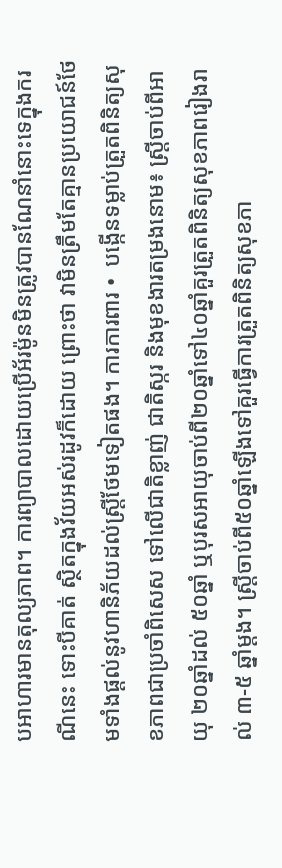បអាហារមានតុល្យភាព។ ការព្យាបាលដោយប្រើអ័រម៉ូនមិនត្រូវបានណែនាំនោះទេក្នុងករណីនេះ ទោះបីគាត់ ស្ថិតក្នុងវ័យអស់រដូវក៏ដោយ ព្រោះថា វាមិនត្រឹមតែគ្មានប្រយោជន៍ថែមទាំងផ្តល់នូវហានិភ័យដល់ស្ត្រីថែមទៀតផង។ ការការពារ •  បង្កើនទម្លាប់ត្រួតពិនិត្យសុខភាពជាប្រចាំពិសេស ទៅលើជាតិខ្លាញ់ ជាតិស្ករ និងមុខងារតម្រងនោម៖ ស្ត្រីចាប់ពីអាយុ ២០ឆ្នាំដល់ ៥០ឆ្នាំ ឬបុរសអាយុចាប់ពី២០ឆ្នាំទៅ៤០ឆ្នាំគួរត្រួតពិនិត្យសុខភាពរៀងរាល់ ៣-៥ ឆ្នាំម្តង។ ស្ត្រីចាប់ពី៥០ឆ្នាំឡើងទៅគួរធ្វើការត្រួតពិនិត្យសុខភា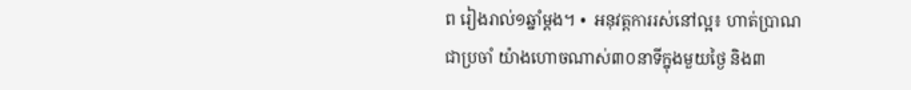ព រៀងរាល់១ឆ្នាំម្តង។ •  អនុវត្តការរស់នៅល្អ៖ ហាត់ប្រាណជាប្រចាំ យ៉ាងហោចណាស់៣០នាទីក្នុងមួយថ្ងៃ និង៣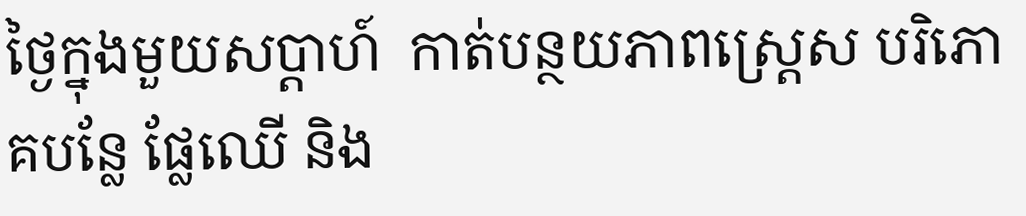ថ្ងៃក្នុងមួយសប្តាហ៍  កាត់បន្ថយភាពស្ត្រេស បរិភោគបន្លែ ផ្លែឈើ និង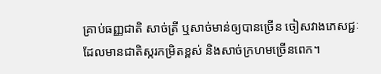គ្រាប់ធញ្ញជាតិ សាច់ត្រី ឬសាច់មាន់ឲ្យបានច្រើន ចៀសវាងភេសជ្ជៈដែលមានជាតិស្ករកម្រិតខ្ពស់ និងសាច់ក្រហមច្រើនពេក។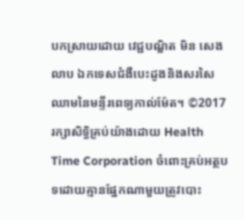បកស្រាយដោយ វេជ្ជបណ្ឌិត មិន សេងលាប ឯកទេសជំងឺបេះដូងនិងសរសៃឈាមនៃមន្ទីរពេទ្យកាល់ម៉ែត។ ©2017 រក្សាសិទ្ធិគ្រប់យ៉ាងដោយ Health Time Corporation ចំពោះគ្រប់អត្ថបទដោយគ្មានផ្នែកណាមួយត្រូវបោះ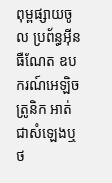ពុម្ពផ្សាយចូល ប្រព័ន្ធអ៊ីនធឺណែត ឧបករណ៍អេឡិចត្រូនិក អាត់ជាសំឡេងឬថ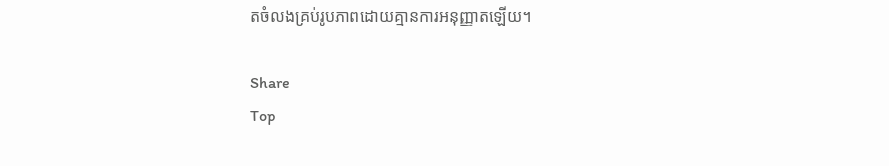តចំលងគ្រប់រូបភាពដោយគ្មានការអនុញ្ញាតឡើយ។

Share
Top